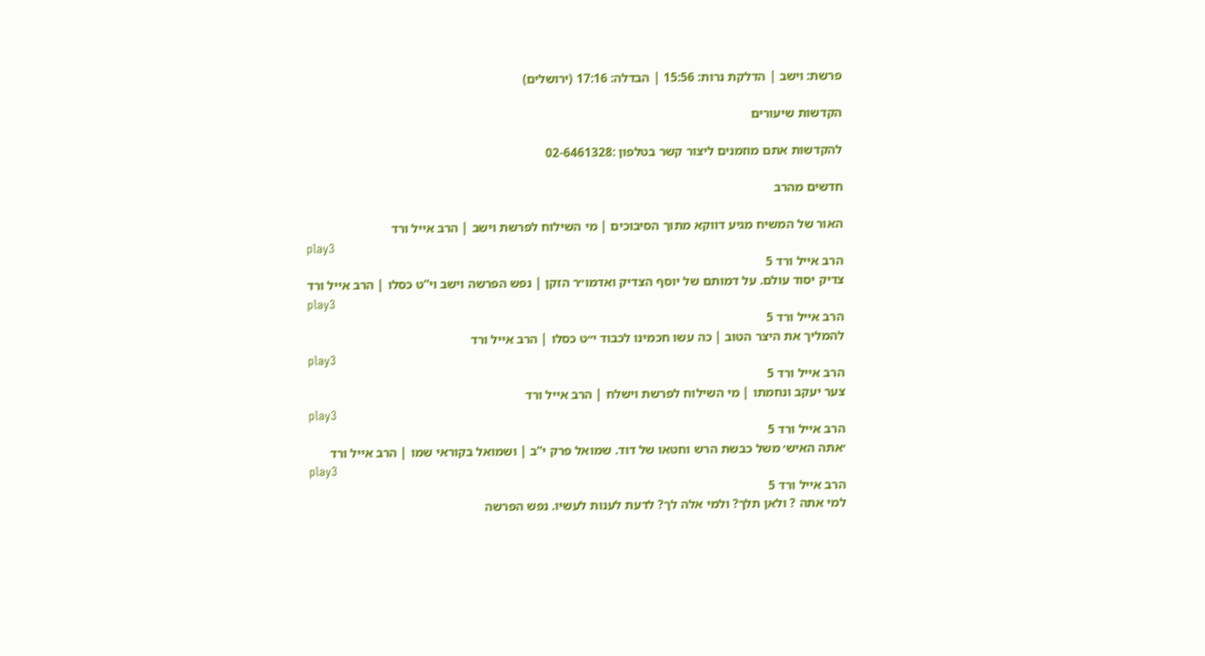פרשת: וישב | הדלקת נרות: 15:56 | הבדלה: 17:16 (ירושלים)

הקדשות שיעורים

להקדשות אתם מוזמנים ליצור קשר בטלפון :02-6461328

חדשים מהרב

האור של המשיח מגיע דווקא מתוך הסיבוכים | מי השילוח לפרשת וישב | הרב אייל ורד
play3
הרב אייל ורד 5
צדיק יסוד עולם. על דמותם של יוסף הצדיק ואדמו״ר הזקן | נפש הפרשה וישב וי”ט כסלו | הרב אייל ורד
play3
הרב אייל ורד 5
להמליך את היצר הטוב | כה עשו חכמינו לכבוד י״ט כסלו | הרב אייל ורד
play3
הרב אייל ורד 5
צער יעקב ונחמתו | מי השילוח לפרשת וישלח | הרב אייל ורד
play3
הרב אייל ורד 5
׳אתה האיש׳ משל כבשת הרש וחטאו של דוד. שמואל פרק י”ב | ושמואל בקוראי שמו | הרב אייל ורד
play3
הרב אייל ורד 5
למי אתה ? ולאן תלך? ולמי אלה לך? לדעת לענות לעשיו. נפש הפרשה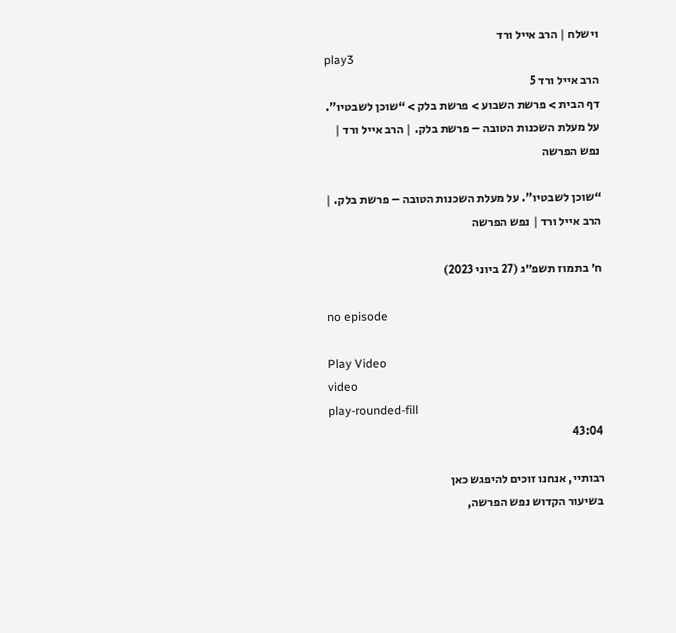וישלח | הרב אייל ורד
play3
הרב אייל ורד 5
דף הבית > פרשת השבוע > פרשת בלק > “שוכן לשבטיו”. על מעלת השכנות הטובה – פרשת בלק. | הרב אייל ורד | נפש הפרשה

“שוכן לשבטיו”. על מעלת השכנות הטובה – פרשת בלק. | הרב אייל ורד | נפש הפרשה

ח׳ בתמוז תשפ״ג (27 ביוני 2023)

no episode

Play Video
video
play-rounded-fill
43:04

רבותיי, אנחנו זוכים להיפגש כאן
בשיעור הקדוש נפש הפרשה,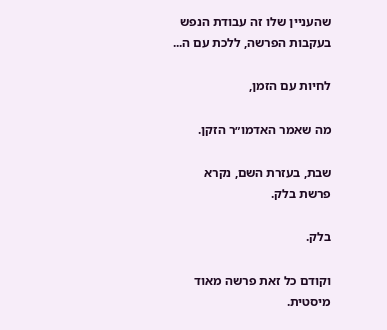שהעניין שלו זה עבודת הנפש בעקבות הפרשה, ללכת עם ה...

לחיות עם הזמן,

מה שאמר האדמו״ר הזקן.

שבת, בעזרת השם, נקרא פרשת בלק.

בלק.

וקודם כל זאת פרשה מאוד מיסטית.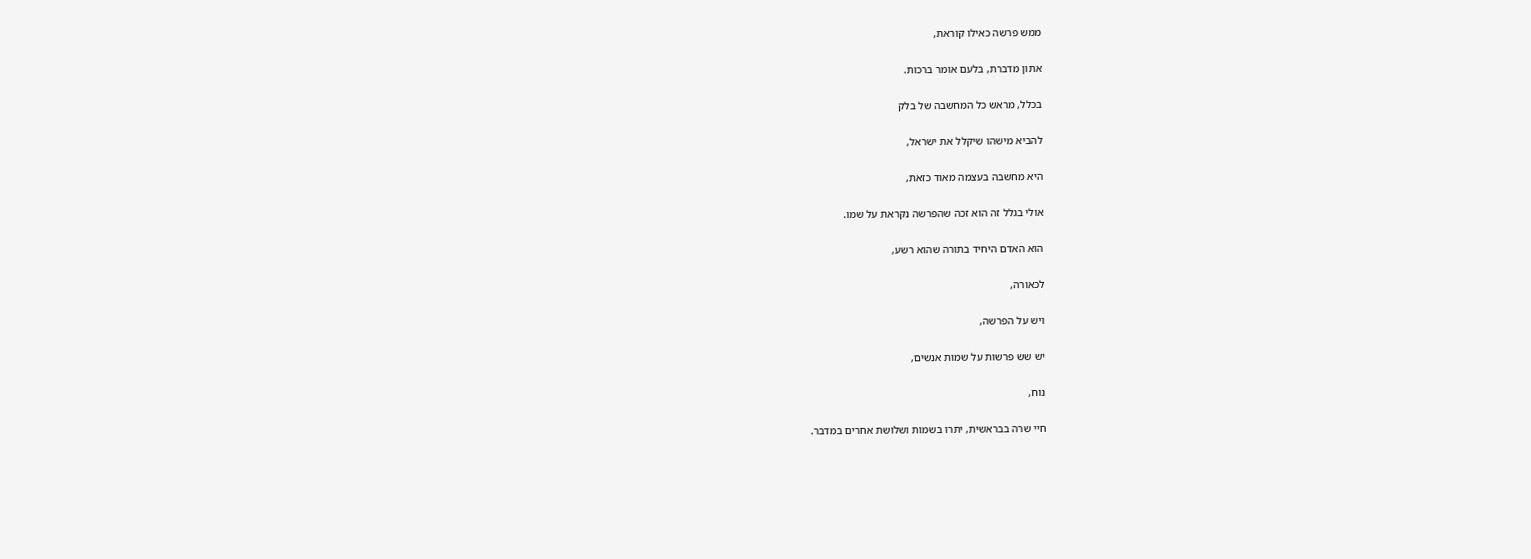ממש פרשה כאילו קוראת,

אתון מדברת, בלעם אומר ברכות.

בכלל, מראש כל המחשבה של בלק

להביא מישהו שיקלל את ישראל,

היא מחשבה בעצמה מאוד כזאת,

אולי בגלל זה הוא זכה שהפרשה נקראת על שמו.

הוא האדם היחיד בתורה שהוא רשע,

לכאורה,

ויש על הפרשה,

יש שש פרשות על שמות אנשים,

נוח,

חיי שרה בבראשית, יתרו בשמות ושלושת אחרים במדבר.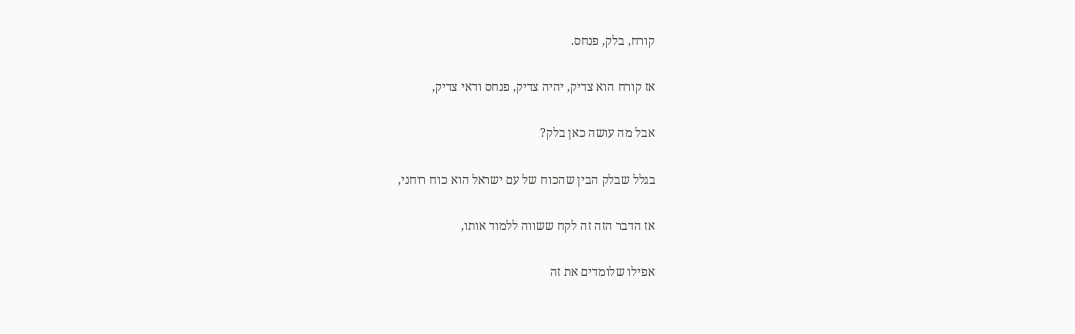קורח, בלק, פנחס.

אז קורח הוא צדיק, יהיה צדיק, פנחס ודאי צדיק,

אבל מה עושה כאן בלק?

בגלל שבלק הבין שהכוח של עם ישראל הוא כוח רוחני,

אז הדבר הזה זה לקח ששווה ללמוד אותו,

אפילו שלומדים את זה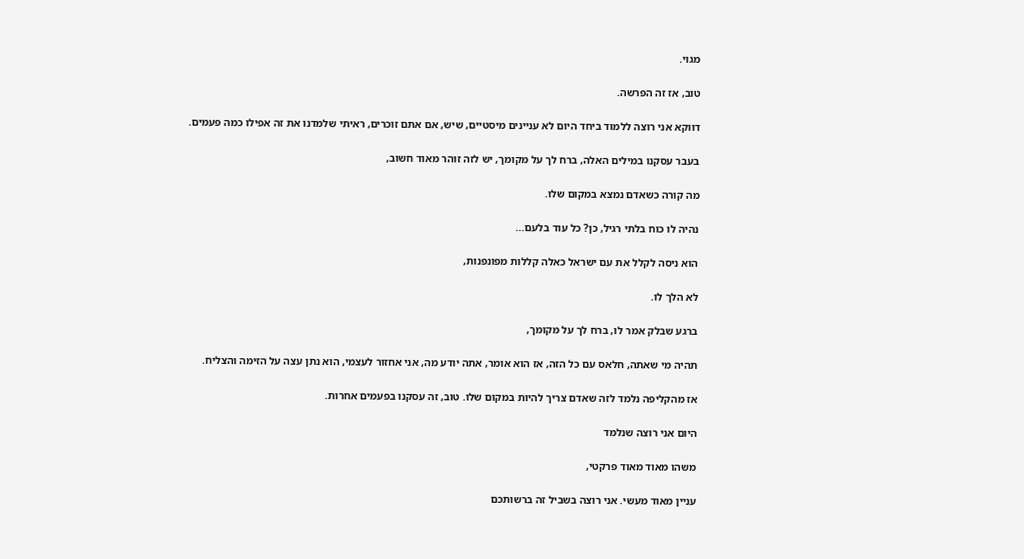מגוי.

טוב, אז זה הפרשה.

דווקא אני רוצה ללמוד ביחד היום לא עניינים מיסטיים, שיש, אם אתם זוכרים, ראיתי שלמדנו את זה אפילו כמה פעמים.

בעבר עסקנו במילים האלה, ברח לך על מקומך, יש לזה זוהר מאוד חשוב,

מה קורה כשאדם נמצא במקום שלו.

נהיה לו כוח בלתי רגיל, כן? כל עוד בלעם...

הוא ניסה לקלל את עם ישראל כאלה קללות מפונפנות,

לא הלך לו.

ברגע שבלק אמר לו, ברח לך על מקומך,

תהיה מי שאתה, חלאס עם כל הזה, אז הוא אומר, אתה יודע מה, אני אחזור לעצמי, הוא נתן עצה על הזימה והצליח.

אז מהקליפה נלמד לזה שאדם צריך להיות במקום שלו. טוב, זה עסקנו בפעמים אחרות.

היום אני רוצה שנלמד

משהו מאוד מאוד פרקטי,

עניין מאוד מעשי. אני רוצה בשביל זה ברשותכם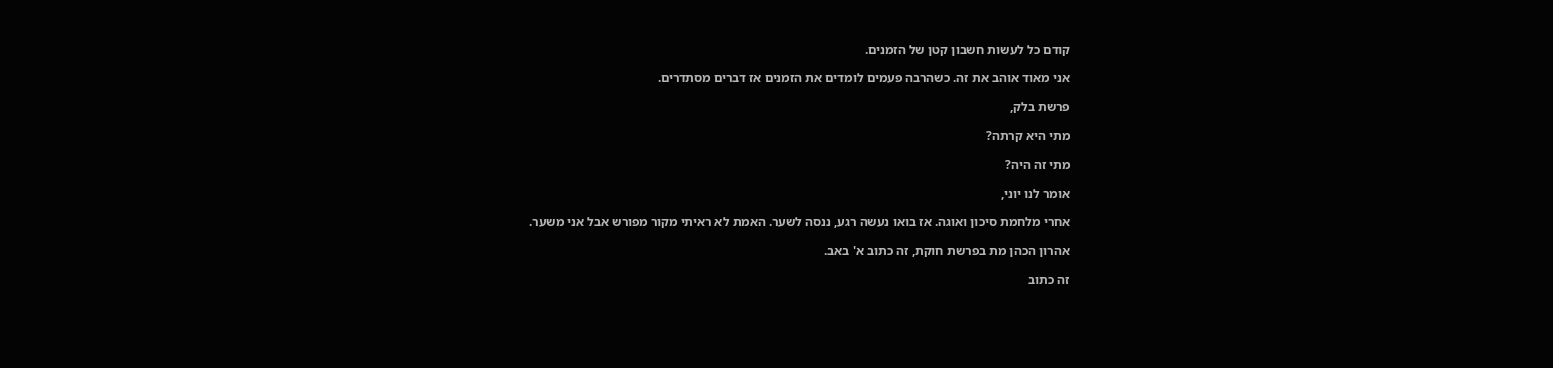קודם כל לעשות חשבון קטן של הזמנים.

אני מאוד אוהב את זה. כשהרבה פעמים לומדים את הזמנים אז דברים מסתדרים.

פרשת בלק,

מתי היא קרתה?

מתי זה היה?

אומר לנו יוני,

אחרי מלחמת סיכון ואוגה. אז בואו נעשה רגע, ננסה לשער. האמת לא ראיתי מקור מפורש אבל אני משער.

אהרון הכהן מת בפרשת חוקת, זה כתוב א' באב.

זה כתוב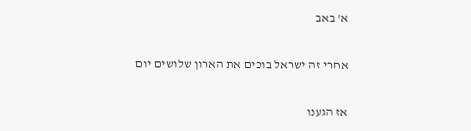א' באב

אחרי זה ישראל בוכים את הארון שלושים יום

אז הגענו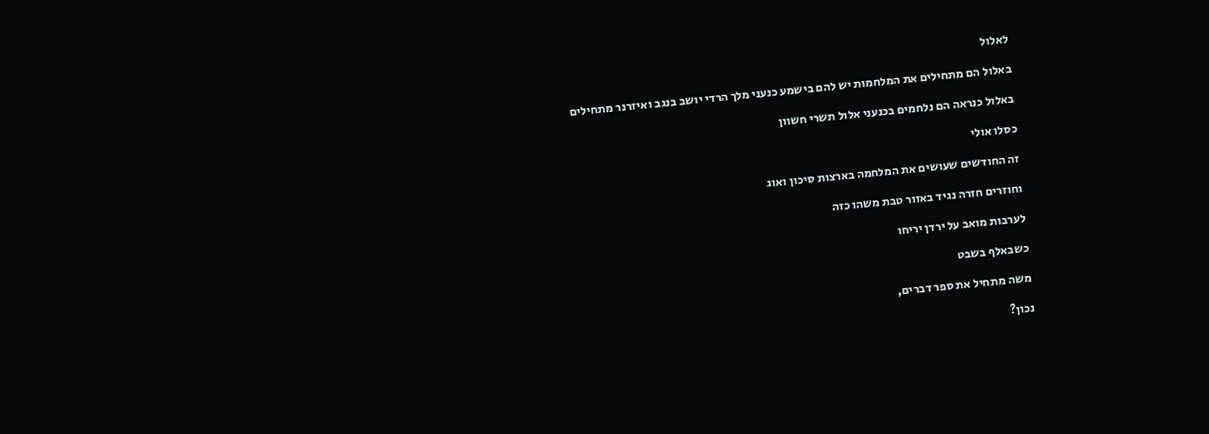לאלול

באלול הם מתחילים את המלחמות יש להם בישמע כנעני מלך הרדי יושב בנגב ואיזרנר מתחילים

באלול כנראה הם נלחמים בכנעני אלול תשרי חשוון

כסלו אולי

זה החודשים שעושים את המלחמה בארצות סיכון ואוג

וחוזרים חזרה נגיד באזור טבת משהו כזה

לערבות מואב על ירדן יריחו

כשבאלף בשבט

משה מתחיל את ספר דברים,

נכון?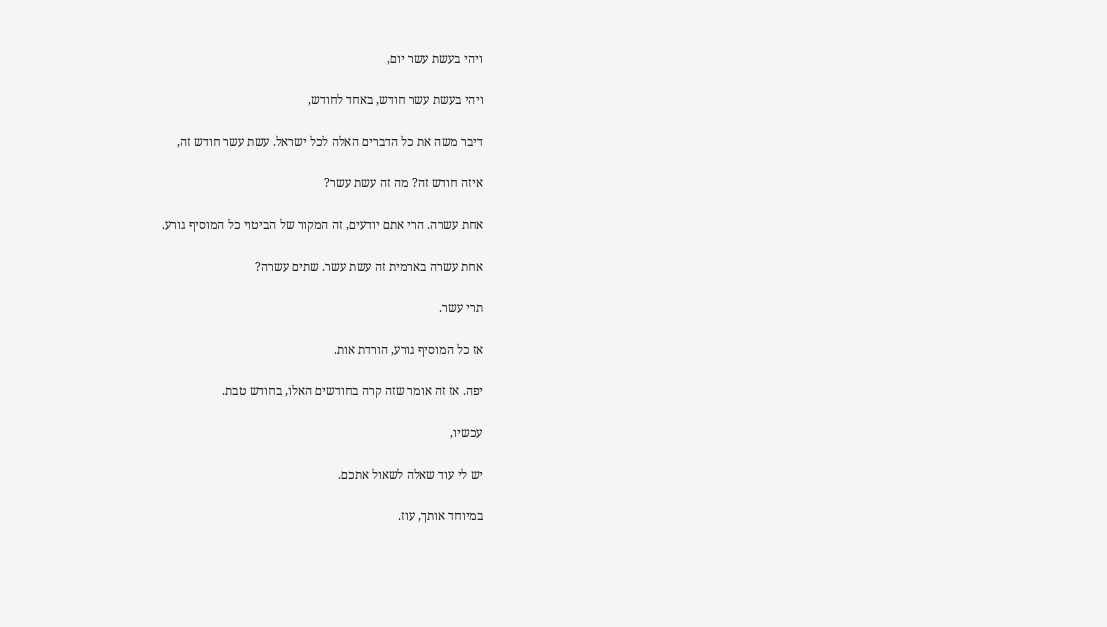ויהי בעשת עשר יום,

ויהי בעשת עשר חודש, באחד לחודש,

דיבר משה את כל הדברים האלה לכל ישראל. עשת עשר חודש זה,

איזה חודש זה? מה זה עשת עשר?

אחת עשרה. הרי אתם יודעים, זה המקור של הביטוי כל המוסיף גורע.

אחת עשרה בארמית זה עשת עשר. שתים עשרה?

תרי עשר.

אז כל המוסיף גורע, הורדת אות.

יפה. אז זה אומר שזה קרה בחודשים האלו, בחודש טבת.

עכשיו,

יש לי עוד שאלה לשאול אתכם.

במיוחד אותך, עוז.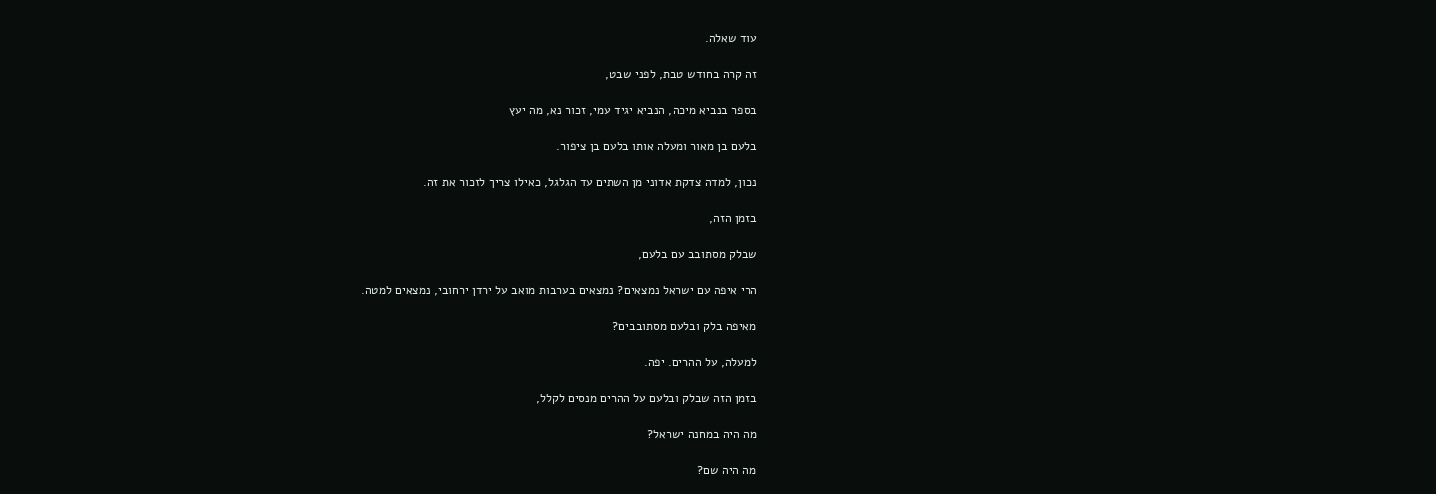עוד שאלה.

זה קרה בחודש טבת, לפני שבט,

בספר בנביא מיכה, הנביא יגיד עמי, זכור נא, מה יעץ

בלעם בן מאור ומעלה אותו בלעם בן ציפור.

נכון, למדה צדקת אדוני מן השתים עד הגלגל, כאילו צריך לזכור את זה.

בזמן הזה,

שבלק מסתובב עם בלעם,

הרי איפה עם ישראל נמצאים? נמצאים בערבות מואב על ירדן ירחובי, נמצאים למטה.

מאיפה בלק ובלעם מסתובבים?

למעלה, על ההרים. יפה.

בזמן הזה שבלק ובלעם על ההרים מנסים לקלל,

מה היה במחנה ישראל?

מה היה שם?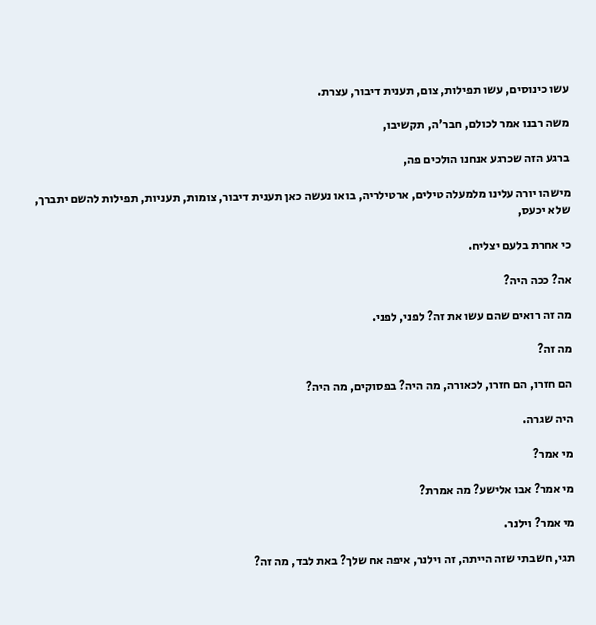עשו כינוסים, עשו תפילות, צום, תענית דיבור, עצרת.

משה רבנו אמר לכולם, חבר'ה, תקשיבו,

ברגע הזה שכרגע אנחנו הולכים פה,

מישהו יורה עלינו מלמעלה טילים, ארטילריה, בואו נעשה כאן תענית דיבור, צומות, תעניות, תפילות להשם יתברך, שלא יכעס,

כי אחרת בלעם יצליח.

אה? ככה היה?

מה זה רואים שהם עשו את זה? לפני, לפני.

מה זה?

הם חזרו, הם חזרו, לכאורה, מה היה? בפסוקים, מה היה?

היה שגרה.

מי אמר?

מי אמר? אבו אלישע? מה אמרת?

מי אמר? וילנר.

תגי, חשבתי שזה הייתה, זה וילנר, איפה אח שלך? באת לבד, מה זה?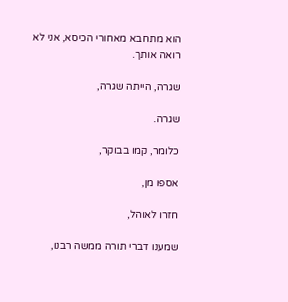הוא מתחבא מאחורי הכיסא, אני לא רואה אותך.

שגרה, הייתה שגרה,

שגרה.

כלומר, קמו בבוקר,

אספו מן,

חזרו לאוהל,

שמענו דברי תורה ממשה רבנו,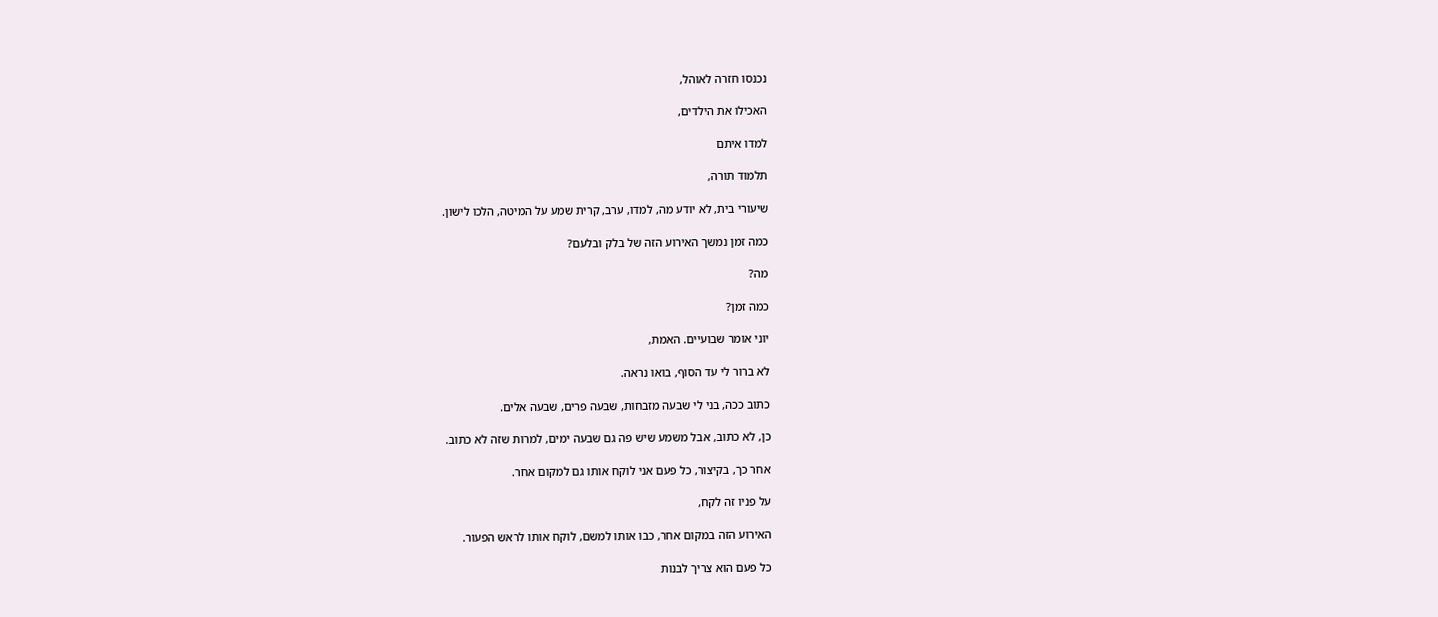נכנסו חזרה לאוהל,

האכילו את הילדים,

למדו איתם

תלמוד תורה,

שיעורי בית, לא יודע מה, למדו, ערב, קרית שמע על המיטה, הלכו לישון.

כמה זמן נמשך האירוע הזה של בלק ובלעם?

מה?

כמה זמן?

יוני אומר שבועיים. האמת,

לא ברור לי עד הסוף, בואו נראה.

כתוב ככה, בני לי שבעה מזבחות, שבעה פרים, שבעה אלים.

כן, לא כתוב, אבל משמע שיש פה גם שבעה ימים, למרות שזה לא כתוב.

אחר כך, בקיצור, כל פעם אני לוקח אותו גם למקום אחר.

על פניו זה לקח,

האירוע הזה במקום אחר, כבו אותו למשם, לוקח אותו לראש הפעור.

כל פעם הוא צריך לבנות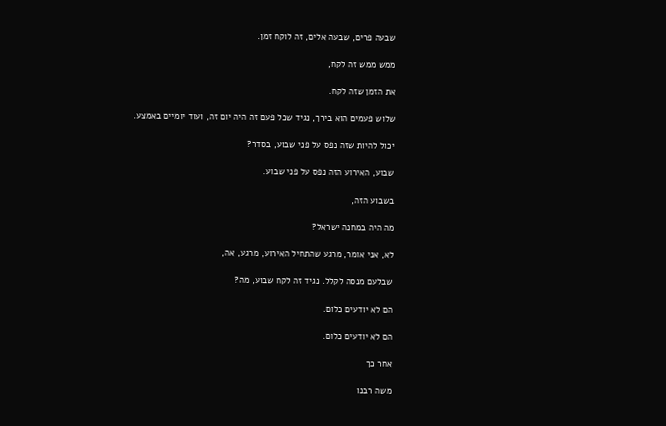שבעה פרים, שבעה אלים, זה לוקח זמן.

ממש ממש זה לקח,

את הזמן שזה לקח.

שלוש פעמים הוא בירך, נגיד שכל פעם זה היה יום זה, ועוד יומיים באמצע.

יכול להיות שזה נפס על פני שבוע, בסדר?

שבוע, האירוע הזה נפס על פני שבוע.

בשבוע הזה,

מה היה במחנה ישראל?

לא, אני אומר, מרגע שהתחיל האירוע, מרגע, אה,

שבלעם מנסה לקלל. נגיד זה לקח שבוע, מה?

הם לא יודעים כלום.

הם לא יודעים כלום.

אחר כך

משה רבנו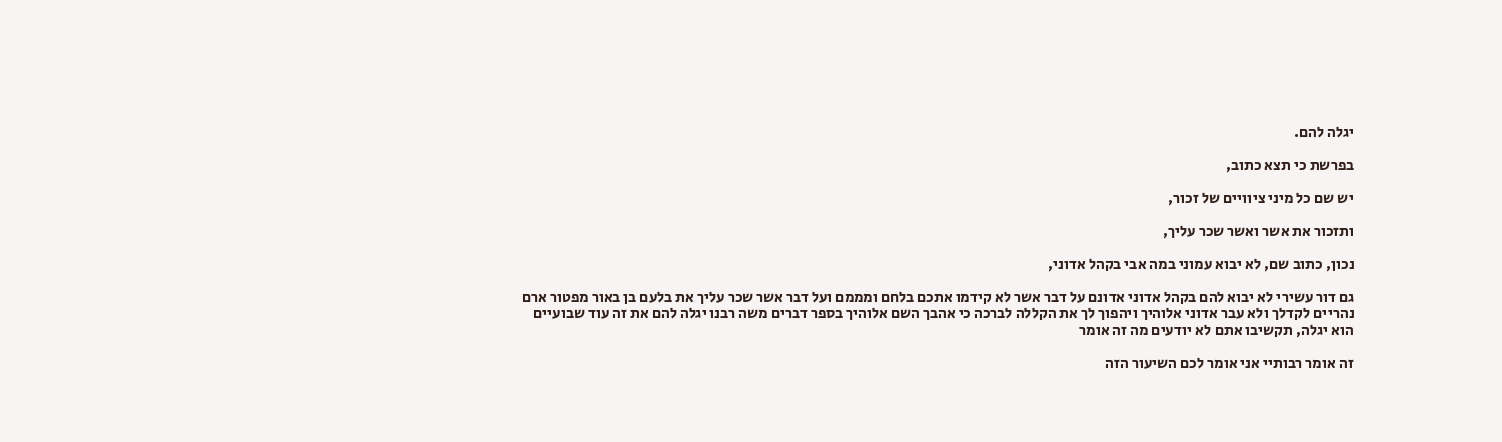יגלה להם.

בפרשת כי תצא כתוב,

יש שם כל מיני ציוויים של זכור,

ותזכור את אשר ואשר שכר עליך,

נכון, כתוב שם, לא יבוא עמוני במה אבי בקהל אדוני,

גם דור עשירי לא יבוא להם בקהל אדוני אדונם על דבר אשר לא קידמו אתכם בלחם ומממם ועל דבר אשר שכר עליך את בלעם בן באור מפטור ארם נהריים לקדלך ולא עבר אדוני אלוהיך ויהפוך לך את הקללה לברכה כי אהבך השם אלוהיך בספר דברים משה רבנו יגלה להם את זה עוד שבועיים הוא יגלה, תקשיבו אתם לא יודעים מה זה אומר

זה אומר רבותיי אני אומר לכם השיעור הזה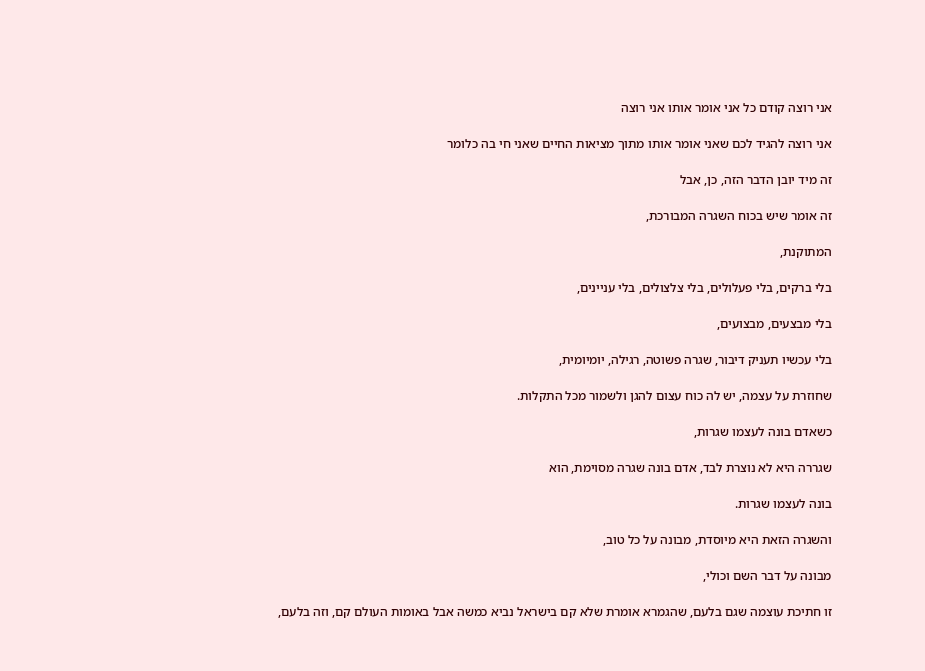אני רוצה קודם כל אני אומר אותו אני רוצה

אני רוצה להגיד לכם שאני אומר אותו מתוך מציאות החיים שאני חי בה כלומר

זה מיד יובן הדבר הזה, כן, אבל

זה אומר שיש בכוח השגרה המבורכת,

המתוקנת,

בלי ברקים, בלי פעלולים, בלי צלצולים, בלי עניינים,

בלי מבצעים, מבצועים,

בלי עכשיו תעניק דיבור, שגרה פשוטה, רגילה, יומיומית,

שחוזרת על עצמה, יש לה כוח עצום להגן ולשמור מכל התקלות.

כשאדם בונה לעצמו שגרות,

שגררה היא לא נוצרת לבד, אדם בונה שגרה מסוימת, הוא

בונה לעצמו שגרות.

והשגרה הזאת היא מיוסדת, מבונה על כל טוב,

מבונה על דבר השם וכולי,

זו חתיכת עוצמה שגם בלעם, שהגמרא אומרת שלא קם בישראל נביא כמשה אבל באומות העולם קם, וזה בלעם,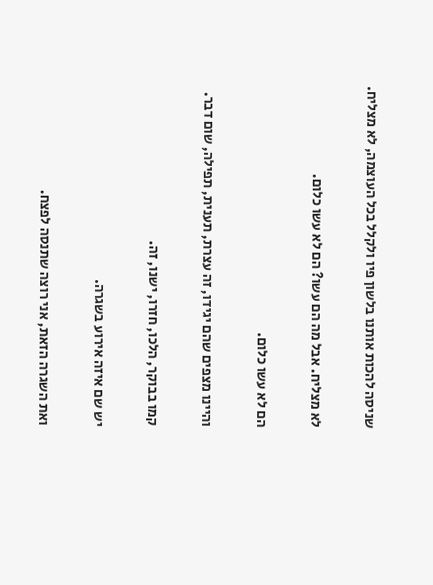שניסה להכות אותנו בלשון פיו ולקלל בכל העוצמה, לא מצליח.

לא מצליח. אבל מה הם עשו? הם לא עשו כלום.

הם לא עשו כלום.

והיינו מצפים שהם יגידו, זה עצרת, תענית, תפילה, שום דבר.

קמו בבוקר, הלכו, חזרו, ישנו, זה.

יש שם איזה אירוע בשגרה.

ואת השגרה הזאת, אני רוצה שתנסה לפצח.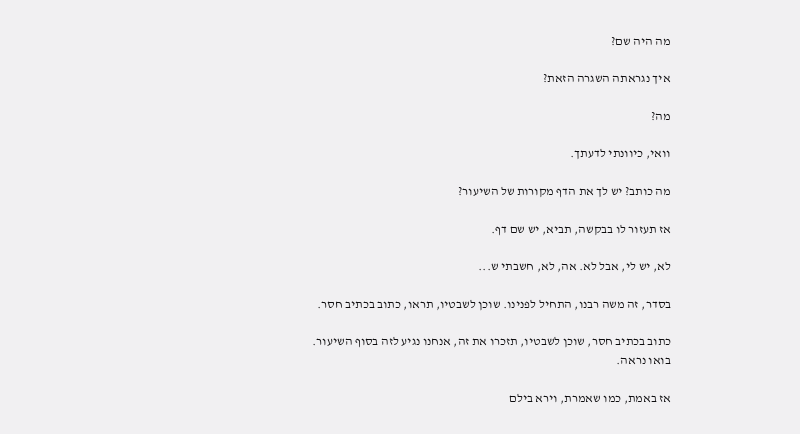מה היה שם?

איך נגראתה השגרה הזאת?

מה?

וואי, כיוונתי לדעתך.

מה כותב? יש לך את הדף מקורות של השיעור?

אז תעזור לו בבקשה, תביא, יש שם דף.

לא, יש לי, אבל לא. אה, לא, חשבתי ש...

בסדר, זה משה רבנו, התחיל לפנינו. שוכן לשבטיו, תראו, כתוב בכתיב חסר.

כתוב בכתיב חסר, שוכן לשבטיו, תזכרו את זה, אנחנו נגיע לזה בסוף השיעור. בואו נראה.

אז באמת, כמו שאמרת, וירא בילם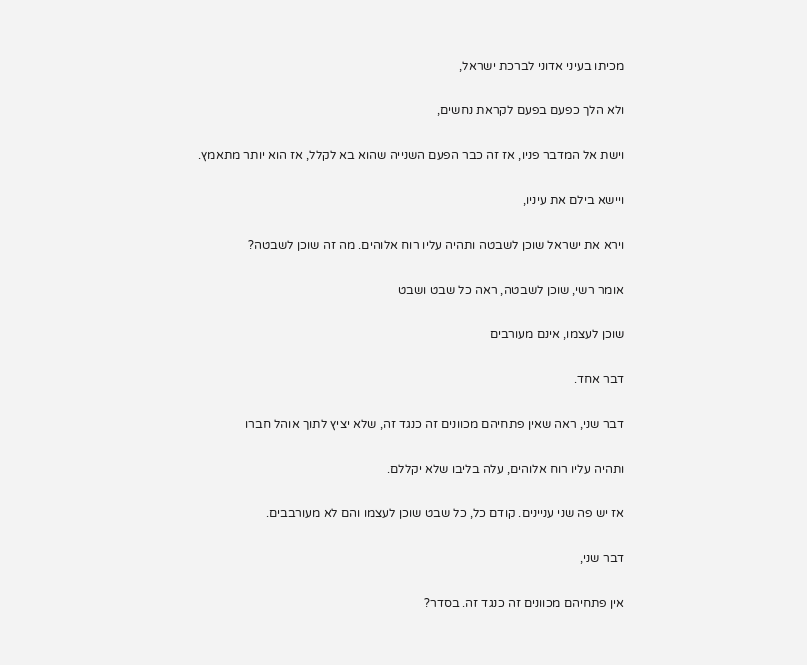מכיתו בעיני אדוני לברכת ישראל,

ולא הלך כפעם בפעם לקראת נחשים,

וישת אל המדבר פניו, אז זה כבר הפעם השנייה שהוא בא לקלל, אז הוא יותר מתאמץ.

ויישא בילם את עיניו,

וירא את ישראל שוכן לשבטה ותהיה עליו רוח אלוהים. מה זה שוכן לשבטה?

אומר רשי, שוכן לשבטה, ראה כל שבט ושבט

שוכן לעצמו, אינם מעורבים

דבר אחד.

דבר שני, ראה שאין פתחיהם מכוונים זה כנגד זה, שלא יציץ לתוך אוהל חברו

ותהיה עליו רוח אלוהים, עלה בליבו שלא יקללם.

אז יש פה שני עניינים. קודם כל, כל שבט שוכן לעצמו והם לא מעורבבים.

דבר שני,

אין פתחיהם מכוונים זה כנגד זה. בסדר?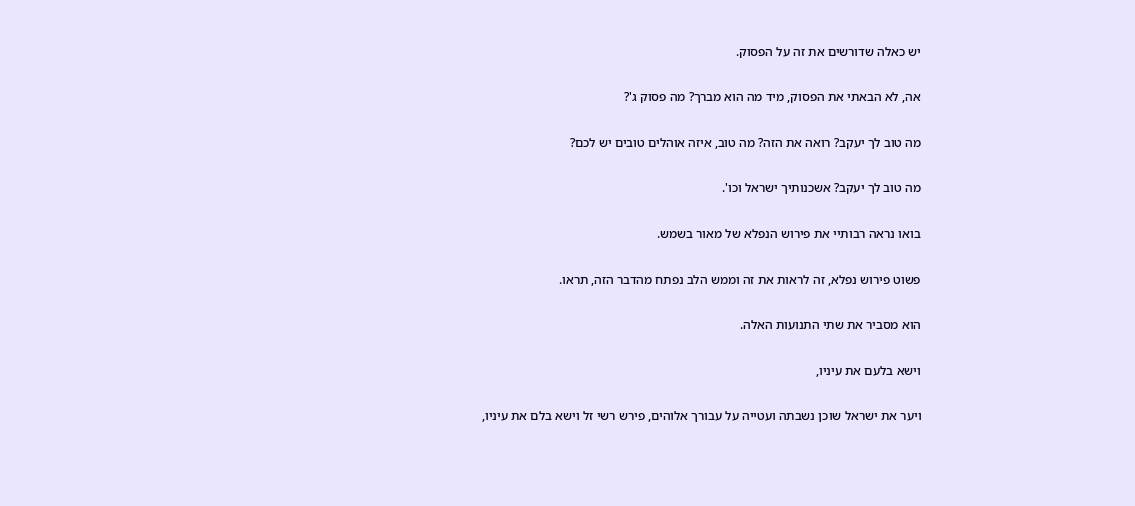יש כאלה שדורשים את זה על הפסוק.

אה, לא הבאתי את הפסוק, מיד מה הוא מברך? מה פסוק ג'?

מה טוב לך יעקב? רואה את הזה? מה טוב, איזה אוהלים טובים יש לכם?

מה טוב לך יעקב? אשכנותיך ישראל וכו'.

בואו נראה רבותיי את פירוש הנפלא של מאור בשמש.

פשוט פירוש נפלא, זה לראות את זה וממש הלב נפתח מהדבר הזה, תראו.

הוא מסביר את שתי התנועות האלה.

וישא בלעם את עיניו,

ויער את ישראל שוכן נשבתה ועטייה על עבורך אלוהים, פירש רשי זל וישא בלם את עיניו,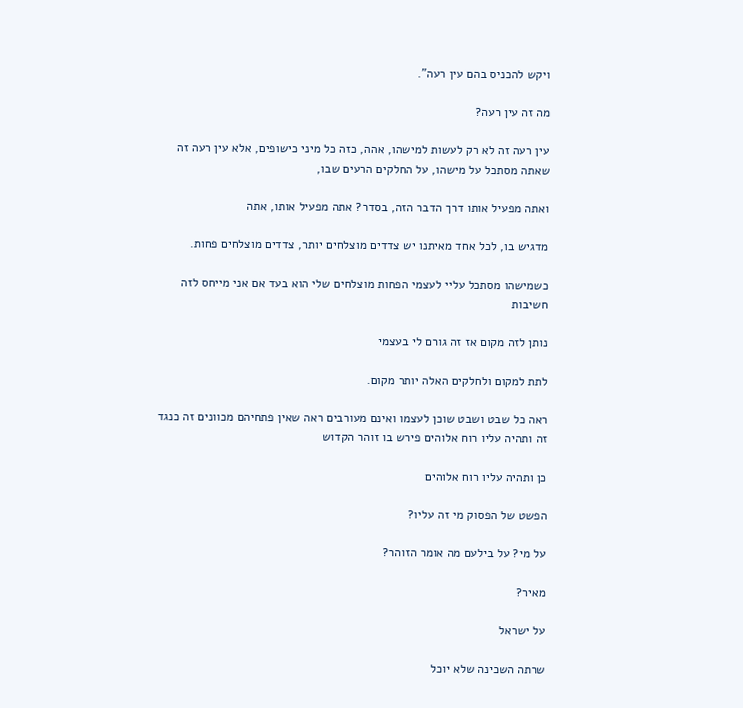ויקש להכניס בהם עין רעה".

מה זה עין רעה?

עין רעה זה לא רק לעשות למישהו, אהה, כזה כל מיני כישופים, אלא עין רעה זה שאתה מסתכל על מישהו, על החלקים הרעים שבו,

ואתה מפעיל אותו דרך הדבר הזה, בסדר? אתה מפעיל אותו, אתה

מדגיש בו, לכל אחד מאיתנו יש צדדים מוצלחים יותר, צדדים מוצלחים פחות.

כשמישהו מסתכל עליי לעצמי הפחות מוצלחים שלי הוא בעד אם אני מייחס לזה חשיבות

נותן לזה מקום אז זה גורם לי בעצמי

לתת למקום ולחלקים האלה יותר מקום.

ראה כל שבט ושבט שוכן לעצמו ואינם מעורבים ראה שאין פתחיהם מכוונים זה כנגד זה ותהיה עליו רוח אלוהים פירש בו זוהר הקדוש

כן ותהיה עליו רוח אלוהים

הפשט של הפסוק מי זה עליו?

על מי? על בילעם מה אומר הזוהר?

מאיר?

על ישראל

שרתה השכינה שלא יוכל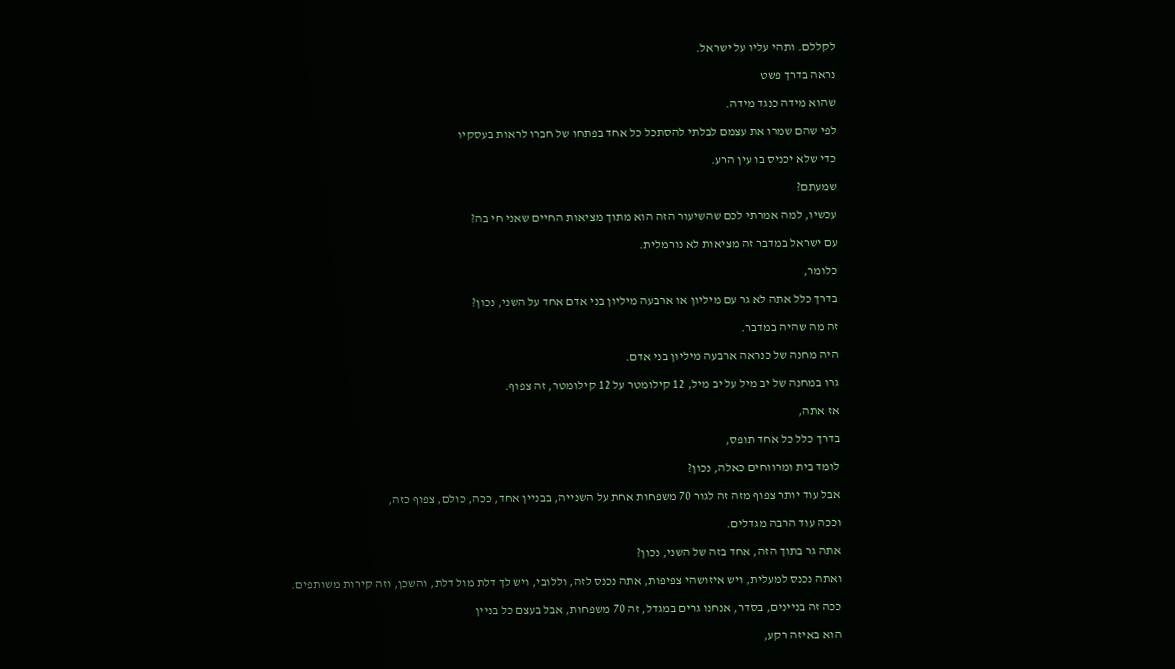לקללם. ותהי עליו על ישראל.

נראה בדרך פשט

שהוא מידה כנגד מידה.

לפי שהם שמרו את עצמם לבלתי להסתכל כל אחד בפתחו של חברו לראות בעסקיו

כדי שלא יכניס בו עין הרע.

שמעתם?

עכשיו, למה אמרתי לכם שהשיעור הזה הוא מתוך מציאות החיים שאני חי בה?

עם ישראל במדבר זה מציאות לא נורמלית.

כלומר,

בדרך כלל אתה לא גר עם מיליון או ארבעה מיליון בני אדם אחד על השני, נכון?

זה מה שהיה במדבר.

היה מחנה של כנראה ארבעה מיליון בני אדם.

גרו במחנה של יב מיל על יב מיל, 12 קילומטר על 12 קילומטר, זה צפוף.

אז אתה,

בדרך כלל כל אחד תופס,

לומד בית ומרווחים כאלה, נכון?

אבל עוד יותר צפוף מזה זה לגור 70 משפחות אחת על השנייה, בבניין אחד, ככה, כולם, צפוף כזה,

וככה עוד הרבה מגדלים.

אתה גר בתוך הזה, אחד בזה של השני, נכון?

ואתה נכנס למעלית, ויש איזושהי צפיפות, אתה נכנס לזה, וללובי, ויש לך דלת מול דלת, והשכן, וזה קירות משותפים.

ככה זה בניינים, בסדר, אנחנו גרים במגדל, זה 70 משפחות, אבל בעצם כל בניין

הוא באיזה רקע,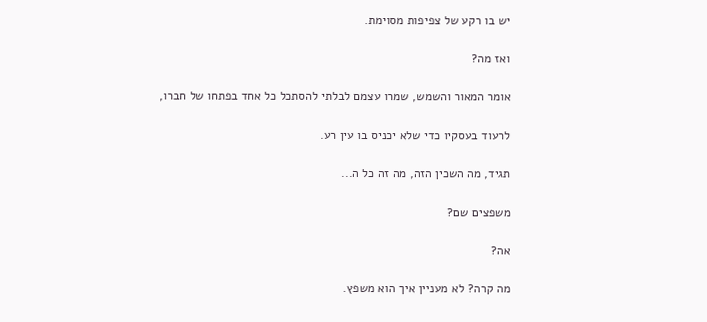יש בו רקע של צפיפות מסוימת.

ואז מה?

אומר המאור והשמש, שמרו עצמם לבלתי להסתכל כל אחד בפתחו של חברו,

לרעוד בעסקיו כדי שלא יכניס בו עין רע.

תגיד, מה השכין הזה, מה זה כל ה...

משפצים שם?

אה?

מה קרה? לא מעניין איך הוא משפץ.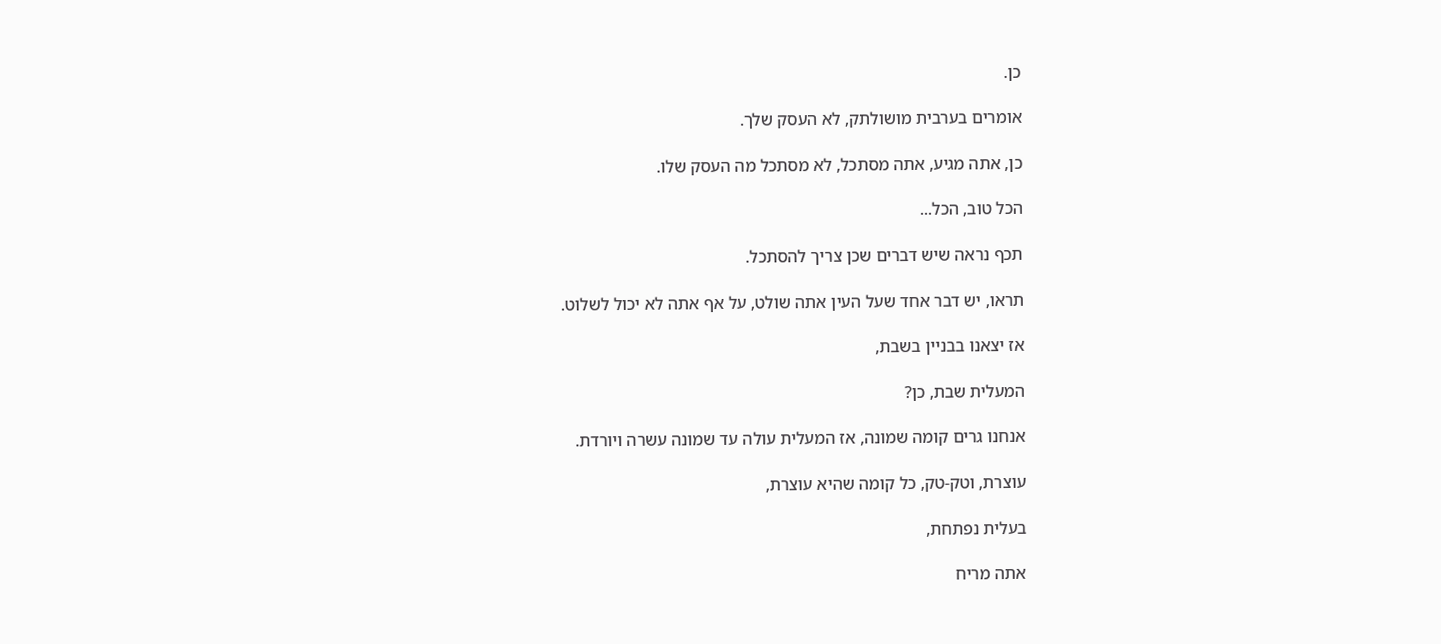כן.

אומרים בערבית מושולתק, לא העסק שלך.

כן, אתה מגיע, אתה מסתכל, לא מסתכל מה העסק שלו.

הכל טוב, הכל...

תכף נראה שיש דברים שכן צריך להסתכל.

תראו, יש דבר אחד שעל העין אתה שולט, על אף אתה לא יכול לשלוט.

אז יצאנו בבניין בשבת,

המעלית שבת, כן?

אנחנו גרים קומה שמונה, אז המעלית עולה עד שמונה עשרה ויורדת.

עוצרת, וטק-טק, כל קומה שהיא עוצרת,

בעלית נפתחת,

אתה מריח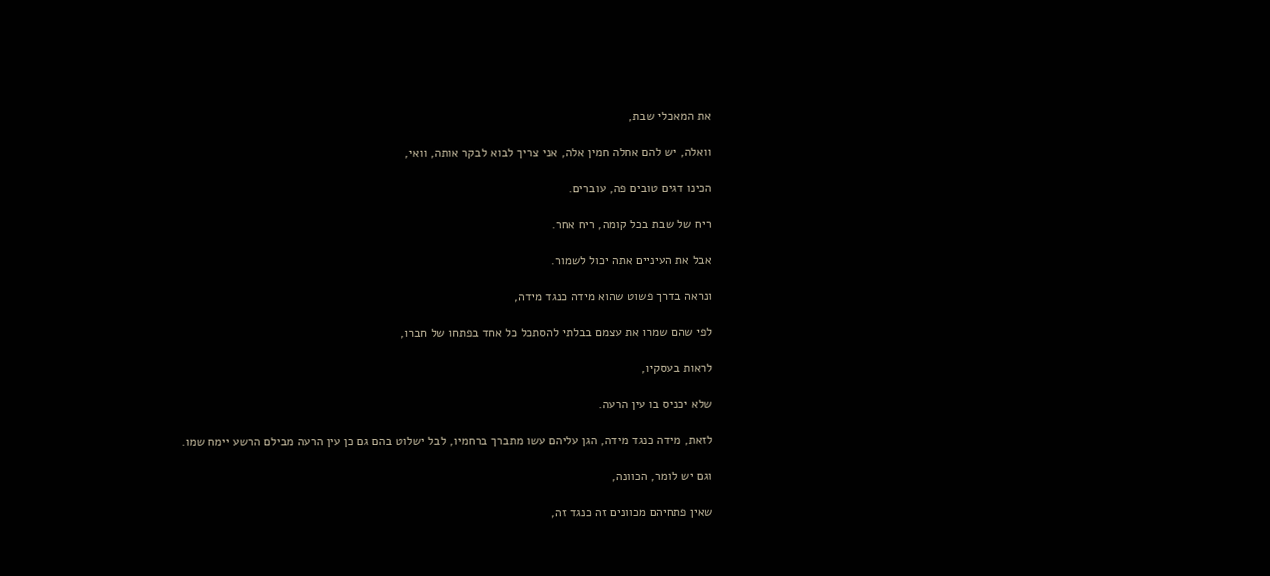את המאכלי שבת,

וואלה, יש להם אחלה חמין אלה, אני צריך לבוא לבקר אותה, וואי,

הכינו דגים טובים פה, עוברים.

ריח של שבת בכל קומה, ריח אחר.

אבל את העיניים אתה יכול לשמור.

ונראה בדרך פשוט שהוא מידה כנגד מידה,

לפי שהם שמרו את עצמם בבלתי להסתכל כל אחד בפתחו של חברו,

לראות בעסקיו,

שלא יכניס בו עין הרעה.

לזאת, מידה כנגד מידה, הגן עליהם עשו מתברך ברחמיו, לבל ישלוט בהם גם כן עין הרעה מבילם הרשע יימח שמו.

וגם יש לומר, הכוונה,

שאין פתחיהם מכוונים זה כנגד זה,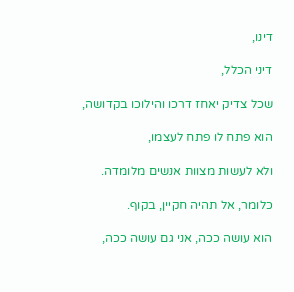דינו,

דיני הכלל,

שכל צדיק יאחז דרכו והילוכו בקדושה,

הוא פתח לו פתח לעצמו,

ולא לעשות מצוות אנשים מלומדה.

כלומר, אל תהיה חקיין, בקוף.

הוא עושה ככה, אני גם עושה ככה,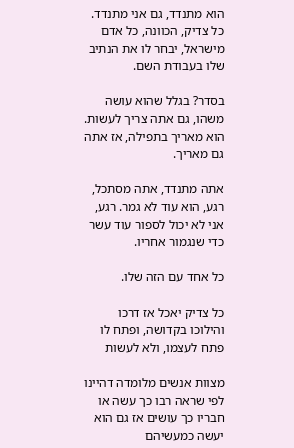הוא מתנדד, גם אני מתנדד. כל צדיק, הכוונה, כל אדם מישראל, יבחר לו את הנתיב שלו בעבודת השם.

בסדר? בגלל שהוא עושה משהו, גם אתה צריך לעשות. הוא מאריך בתפילה, אז אתה גם מאריך.

אתה מתנדד, אתה מסתכל, רגע, הוא עוד לא גמר. רגע, אני לא יכול לספור עוד עשר כדי שנגמור אחריו.

כל אחד עם הזה שלו.

כל צדיק יאכל אז דרכו והילוכו בקדושה, ופתח לו פתח לעצמו, ולא לעשות

מצוות אנשים מלומדה דהיינו לפי שראה רבו כך עשה או חבריו כך עושים אז גם הוא יעשה כמעשיהם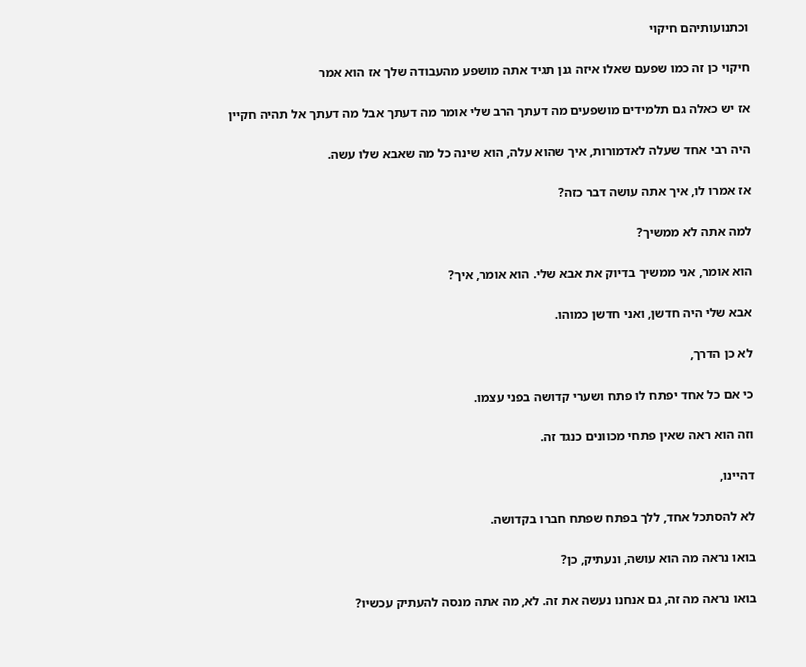וכתנועותיהם חיקוי

חיקוי כן זה כמו שפעם שאלו איזה גנן תגיד אתה מושפע מהעבודה שלך אז הוא אמר

אז יש כאלה גם תלמידים מושפעים מה דעתך הרב שלי אומר מה דעתך אבל מה דעתך אל תהיה חקיין

היה רבי אחד שעלה לאדמורות, איך שהוא עלה, הוא שינה כל מה שאבא שלו עשה.

אז אמרו לו, איך אתה עושה דבר כזה?

למה אתה לא ממשיך?

הוא אומר, אני ממשיך בדיוק את אבא שלי. הוא אומר, איך?

אבא שלי היה חדשן, ואני חדשן כמוהו.

לא כן הדרך,

כי אם כל אחד יפתח לו פתח ושערי קדושה בפני עצמו.

וזה הוא ראה שאין פתחי מכוונים כנגד זה.

דהיינו,

לא להסתכל אחד, ללך בפתח שפתח חברו בקדושה.

בואו נראה מה הוא עושה, ונעתיק, כן?

בואו נראה מה זה, גם אנחנו נעשה את זה. לא, מה אתה מנסה להעתיק עכשיו?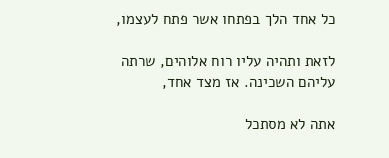כל אחד הלך בפתחו אשר פתח לעצמו,

לזאת ותהיה עליו רוח אלוהים, שרתה עליהם השכינה. אז מצד אחד,

אתה לא מסתכל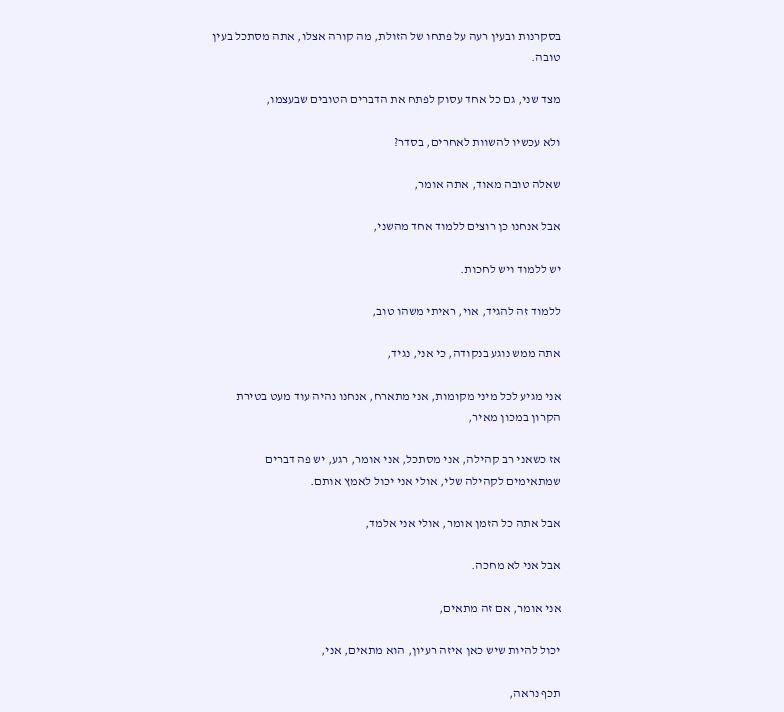בסקרנות ובעין רעה על פתחו של הזולת, מה קורה אצלו, אתה מסתכל בעין טובה.

מצד שני, גם כל אחד עסוק לפתח את הדברים הטובים שבעצמו,

ולא עכשיו להשוות לאחרים, בסדר?

שאלה טובה מאוד, אתה אומר,

אבל אנחנו כן רוצים ללמוד אחד מהשני,

יש ללמוד ויש לחכות.

ללמוד זה להגיד, אוי, ראיתי משהו טוב,

אתה ממש נוגע בנקודה, כי אני, נגיד,

אני מגיע לכל מיני מקומות, אני מתארח, אנחנו נהיה עוד מעט בטירת הקרון במכון מאיר,

אז כשאני רב קהילה, אני מסתכל, אני אומר, רגע, יש פה דברים שמתאימים לקהילה שלי, אולי אני יכול לאמץ אותם.

אבל אתה כל הזמן אומר, אולי אני אלמד,

אבל אני לא מחכה.

אני אומר, אם זה מתאים,

יכול להיות שיש כאן איזה רעיון, הוא מתאים, אני,

תכף נראה,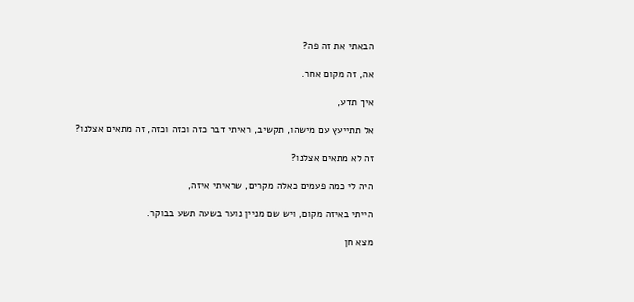הבאתי את זה פה?

אה, זה מקום אחר.

איך תדע,

אל תתייעץ עם מישהו, תקשיב, ראיתי דבר כזה וכזה וכזה, זה מתאים אצלנו?

זה לא מתאים אצלנו?

היה לי כמה פעמים כאלה מקרים, שראיתי איזה,

הייתי באיזה מקום, ויש שם מניין נוער בשעה תשע בבוקר.

מצא חן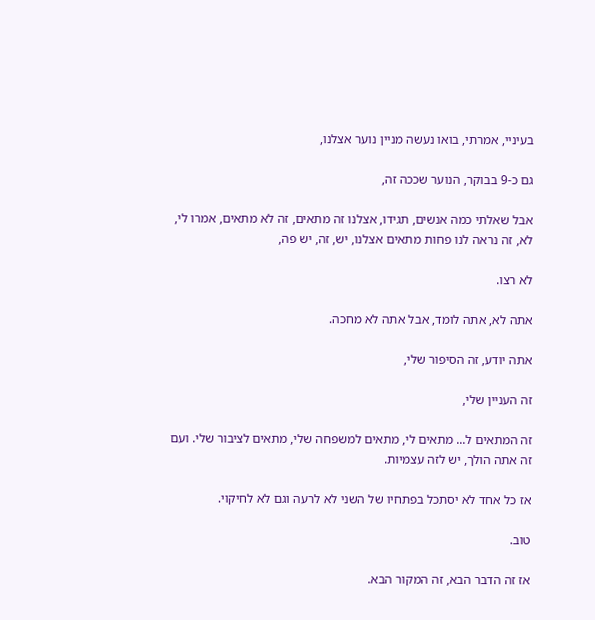בעיניי, אמרתי, בואו נעשה מניין נוער אצלנו,

גם כ-9 בבוקר, הנוער שככה זה,

אבל שאלתי כמה אנשים, תגידו, אצלנו זה מתאים, זה לא מתאים, אמרו לי, לא, זה נראה לנו פחות מתאים אצלנו, יש, זה, יש פה,

לא רצו.

אתה לא, אתה לומד, אבל אתה לא מחכה.

אתה יודע, זה הסיפור שלי,

זה העניין שלי,

זה המתאים ל... מתאים לי, מתאים למשפחה שלי, מתאים לציבור שלי. ועם זה אתה הולך, יש לזה עצמיות.

אז כל אחד לא יסתכל בפתחיו של השני לא לרעה וגם לא לחיקוי.

טוב.

אז זה הדבר הבא, זה המקור הבא.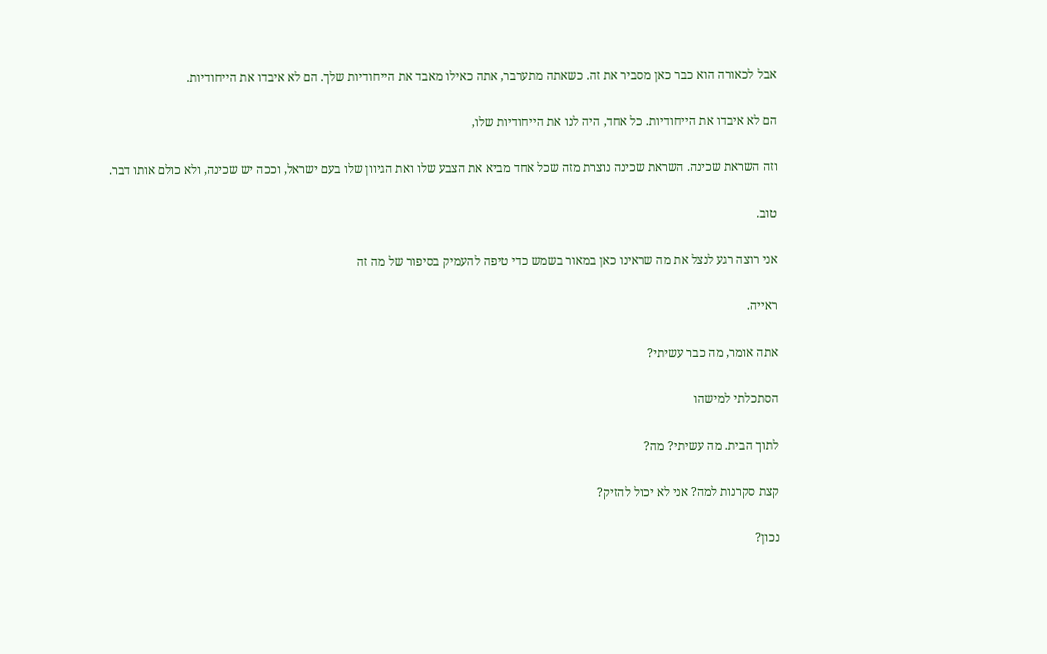אבל לכאורה הוא כבר כאן מסביר את זה. כשאתה מתערבר, אתה כאילו מאבד את הייחודיות שלך. הם לא איבדו את הייחודיות.

הם לא איבדו את הייחודיות. כל אחד, היה לנו את הייחודיות שלו,

וזה השראת שכינה. השראת שכינה נוצרת מזה שכל אחד מביא את הצבע שלו ואת הגיוון שלו בעם ישראל, וככה יש שכינה, ולא כולם אותו דבר.

טוב.

אני רוצה רגע לנצל את מה שראינו כאן במאור בשמש כדי טיפה להעמיק בסיפור של מה זה

ראייה.

אתה אומר, מה כבר עשיתי?

הסתכלתי למישהו

לתוך הבית. מה עשיתי? מה?

קצת סקרנות למה? אני לא יכול להזיק?

נכון?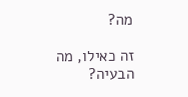מה?

זה כאילו, מה הבעיה?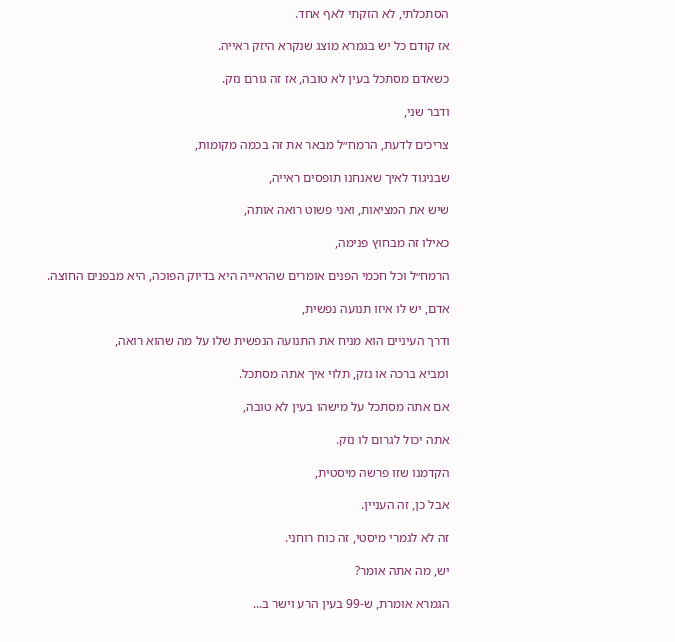הסתכלתי, לא הזקתי לאף אחד.

אז קודם כל יש בגמרא מוצג שנקרא היזק ראייה.

כשאדם מסתכל בעין לא טובה, אז זה גורם נזק.

ודבר שני,

צריכים לדעת, הרמח״ל מבאר את זה בכמה מקומות,

שבניגוד לאיך שאנחנו תופסים ראייה,

שיש את המציאות, ואני פשוט רואה אותה,

כאילו זה מבחוץ פנימה,

הרמח״ל וכל חכמי הפנים אומרים שהראייה היא בדיוק הפוכה, היא מבפנים החוצה.

אדם, יש לו איזו תנועה נפשית,

ודרך העיניים הוא מניח את התנועה הנפשית שלו על מה שהוא רואה,

ומביא ברכה או נזק, תלוי איך אתה מסתכל.

אם אתה מסתכל על מישהו בעין לא טובה,

אתה יכול לגרום לו נזק.

הקדמנו שזו פרשה מיסטית,

אבל כן, זה העניין.

זה לא לגמרי מיסטי, זה כוח רוחני.

יש, מה אתה אומר?

הגמרא אומרת, ש-99 בעין הרע וישר ב...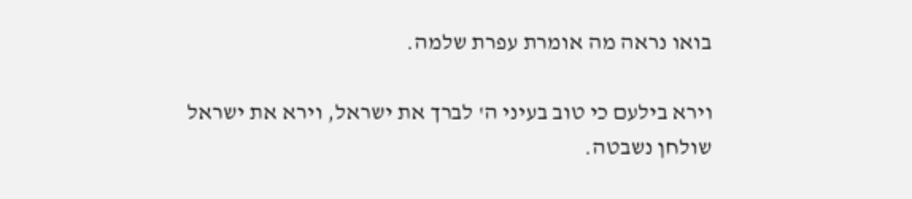בואו נראה מה אומרת עפרת שלמה.

וירא בילעם כי טוב בעיני ה' לברך את ישראל, וירא את ישראל שולחן נשבטה.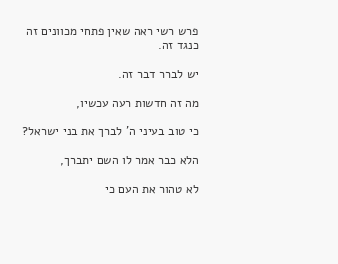פרש רשי ראה שאין פתחי מכוונים זה כנגד זה.

יש לברר דבר זה.

מה זה חדשות רעה עכשיו,

כי טוב בעיני ה' לברך את בני ישראל?

הלא כבר אמר לו השם יתברך,

לא טהור את העם כי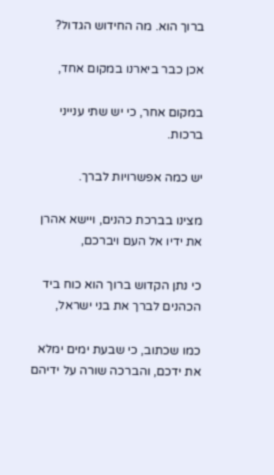ברוך הוא. מה החידוש הגדול?

אכן כבר ביארנו במקום אחד,

במקום אחר, כי יש שתי ענייני ברכות.

יש כמה אפשרויות לברך.

מצינו בברכת כהנים, ויישא אהרן את ידיו אל העם ויברכם,

כי נתן הקדוש ברוך הוא כוח ביד הכהנים לברך את בני ישראל,

כמו שכתוב, כי שבעת ימים ימלא את ידכם, והברכה שורה על ידיהם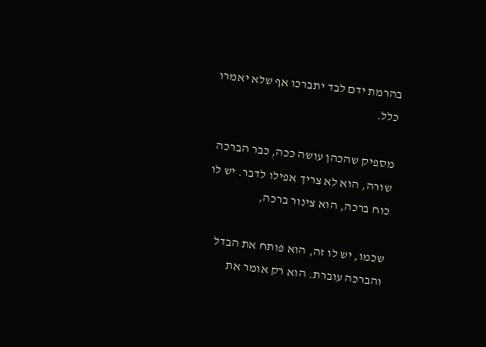בהרמת ידם לבד יתברכו אף שלא יאמרו כלל.

מספיק שהכהן עושה ככה, כבר הברכה שורה, הוא לא צריך אפילו לדבר. יש לו כוח ברכה, הוא צינור ברכה,

שכמו, יש לו זה, הוא פותח את הבדל והברכה עוברת. הוא רק אומר את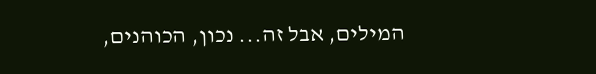המילים, אבל זה... נכון, הכוהנים,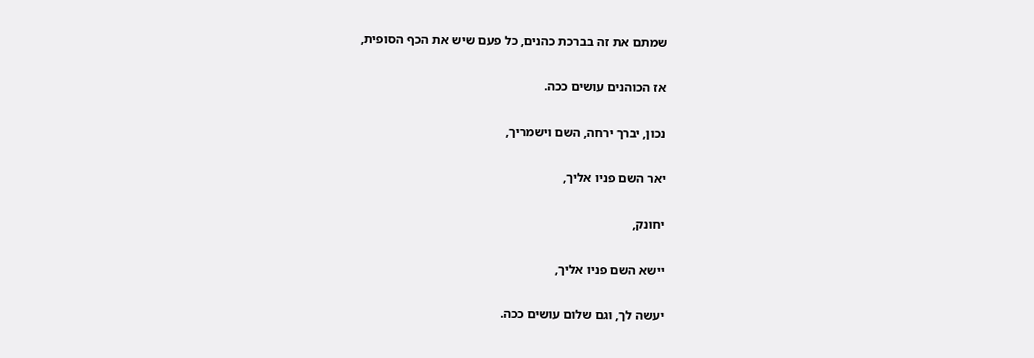שמתם את זה בברכת כהנים, כל פעם שיש את הכף הסופית,

אז הכוהנים עושים ככה.

נכון, יברך ירחה, השם וישמריך,

יאר השם פניו אליך,

יחונק,

יישא השם פניו אליך,

יעשה לך, וגם שלום עושים ככה.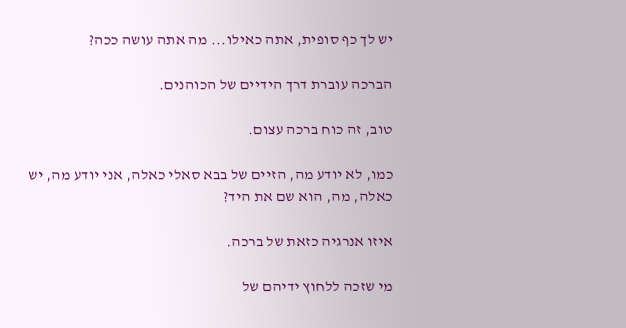יש לך כף סופית, אתה כאילו... מה אתה עושה ככה?

הברכה עוברת דרך הידיים של הכוהנים.

טוב, זה כוח ברכה עצום.

כמו, לא יודע מה, הזיים של בבא סאלי כאלה, אני יודע מה, יש כאלה, מה, הוא שם את היד?

איזו אנרגיה כזאת של ברכה.

מי שזכה ללחוץ ידיהם של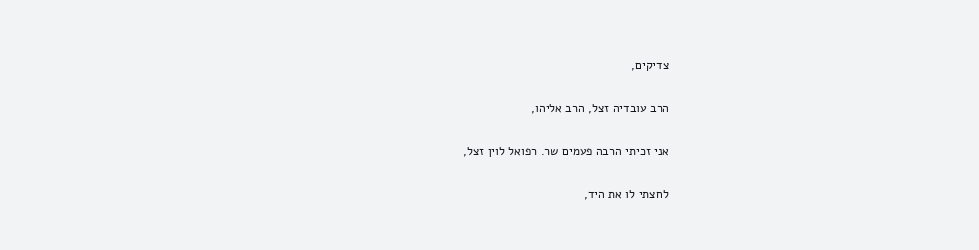צדיקים,

הרב עובדיה זצל, הרב אליהו,

אני זכיתי הרבה פעמים שר. רפואל לוין זצל,

לחצתי לו את היד,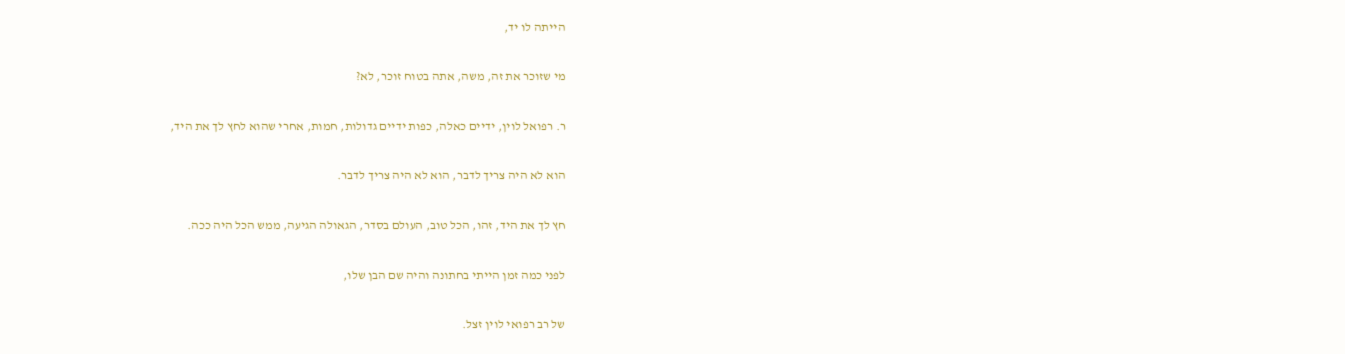הייתה לו יד,

מי שזוכר את זה, משה, אתה בטוח זוכר, לא?

ר. רפואל לוין, ידיים כאלה, כפות ידיים גדולות, חמות, אחרי שהוא לחץ לך את היד,

הוא לא היה צריך לדבר, הוא לא היה צריך לדבר.

חץ לך את היד, זהו, הכל טוב, העולם בסדר, הגאולה הגיעה, ממש הכל היה ככה.

לפני כמה זמן הייתי בחתונה והיה שם הבן שלו,

של רב רפואי לוין זצל.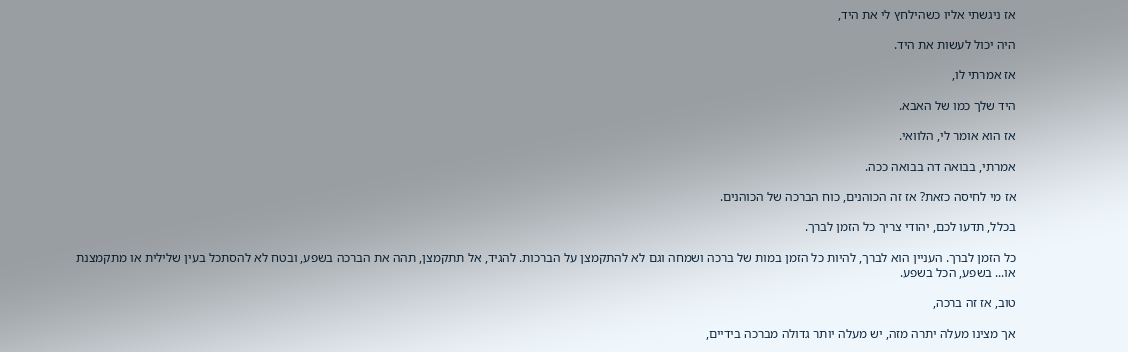אז ניגשתי אליו כשהילחץ לי את היד,

היה יכול לעשות את היד.

אז אמרתי לו,

היד שלך כמו של האבא.

אז הוא אומר לי, הלוואי.

אמרתי, בבואה דה בבואה ככה.

אז מי לחיסה כזאת? אז זה הכוהנים, כוח הברכה של הכוהנים.

בכלל, תדעו לכם, יהודי צריך כל הזמן לברך.

כל הזמן לברך. העניין הוא לברך, להיות כל הזמן במות של ברכה ושמחה וגם לא להתקמצן על הברכות. להגיד, אל תתקמצן, תהה את הברכה בשפע, ובטח לא להסתכל בעין שלילית או מתקמצנת או... בשפע, הכל בשפע.

טוב, אז זה ברכה,

אך מצינו מעלה יתרה מזה, יש מעלה יותר גדולה מברכה בידיים,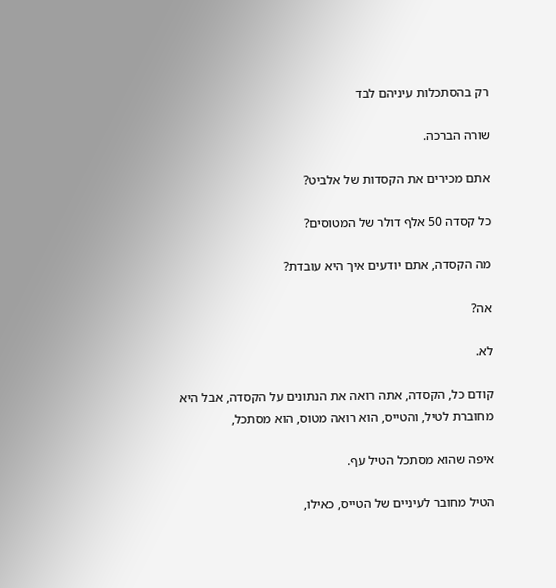רק בהסתכלות עיניהם לבד

שורה הברכה.

אתם מכירים את הקסדות של אלביט?

כל קסדה 50 אלף דולר של המטוסים?

מה הקסדה, אתם יודעים איך היא עובדת?

אה?

לא.

קודם כל, הקסדה, אתה רואה את הנתונים על הקסדה, אבל היא מחוברת לטיל, והטייס, הוא רואה מטוס, הוא מסתכל,

איפה שהוא מסתכל הטיל עף.

הטיל מחובר לעיניים של הטייס, כאילו,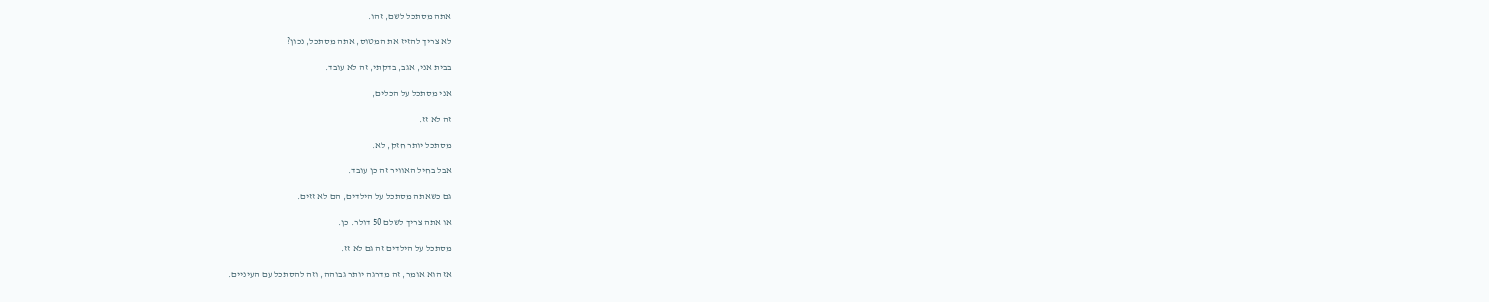אתה מסתכל לשם, זהו.

לא צריך להזיז את המטוס, אתה מסתכל, נכון?

בבית אני, אגב, בדקתי, זה לא עובד.

אני מסתכל על הכלים,

זה לא זז.

מסתכל יותר חזק, לא.

אבל בחיל האוויר זה כן עובד.

גם כשאתה מסתכל על הילדים, הם לא זזים.

או אתה צריך לשלם 50 דולר. כן.

מסתכל על הילדים זה גם לא זז.

אז הוא אומר, זה מדרגה יותר גבוהה, וזה להסתכל עם העיניים.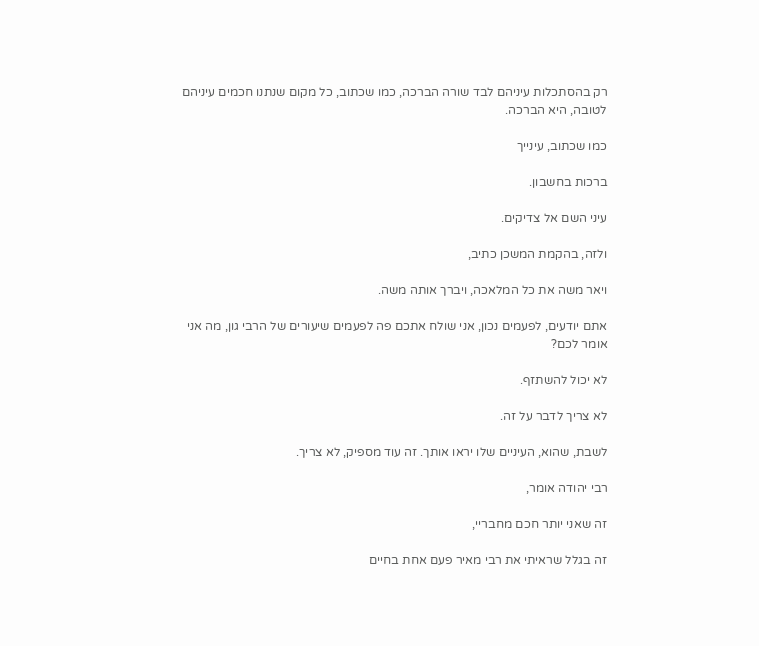רק בהסתכלות עיניהם לבד שורה הברכה, כמו שכתוב, כל מקום שנתנו חכמים עיניהם לטובה, היא הברכה.

כמו שכתוב, עינייך

ברכות בחשבון.

עיני השם אל צדיקים.

ולזה, בהקמת המשכן כתיב,

ויאר משה את כל המלאכה, ויברך אותה משה.

אתם יודעים, לפעמים נכון, אני שולח אתכם פה לפעמים שיעורים של הרבי גון, מה אני אומר לכם?

לא יכול להשתזף.

לא צריך לדבר על זה.

לשבת, שהוא, העיניים שלו יראו אותך. זה עוד מספיק, לא צריך.

רבי יהודה אומר,

זה שאני יותר חכם מחבריי,

זה בגלל שראיתי את רבי מאיר פעם אחת בחיים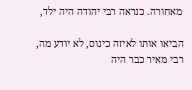מאחורה. כנראה רבי יהודה היה ילד,

הביאו אותו לאיזה כינוס, לא יודע מה, רבי מאיר כבר היה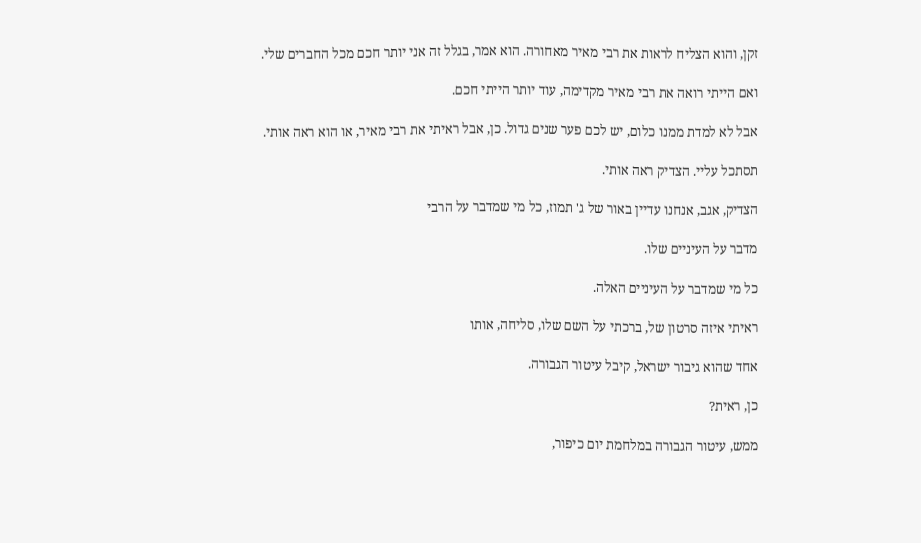זקן, והוא הצליח לראות את רבי מאיר מאחורה. הוא אמר, בגלל זה אני יותר חכם מכל החברים שלי.

ואם הייתי רואה את רבי מאיר מקדימה, עוד יותר הייתי חכם.

אבל לא למדת ממנו כלום, יש לכם פער שנים גדול. כן, אבל ראיתי את רבי מאיר, או הוא ראה אותי.

תסתכל עליי. הצדיק ראה אותי.

הצדיק, אגב, אנחנו עדיין באור של ג' תמוז, כל מי שמדבר על הרבי

מדבר על העיניים שלו.

כל מי שמדבר על העיניים האלה.

ראיתי איזה סרטון של, ברכתי על השם שלו, סליחה, אותו

אחד שהוא גיבור ישראל, קיבל עיטור הגבורה.

כן, ראית?

ממש, עיטור הגבורה במלחמת יום כיפור,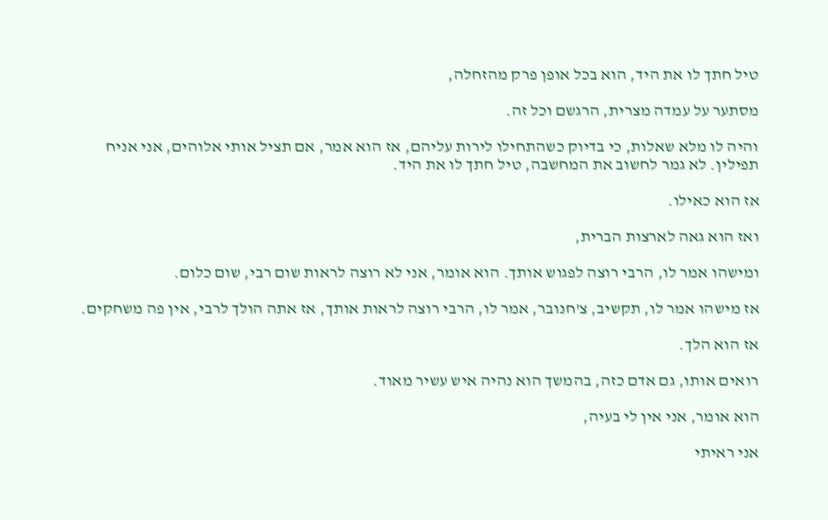טיל חתך לו את היד, הוא בכל אופן פרק מהזחלה,

מסתער על עמדה מצרית, הרגשם וכל זה.

והיה לו מלא שאלות, כי בדיוק כשהתחילו לירות עליהם, אז הוא אמר, אם תציל אותי אלוהים, אני אניח תפילין. לא גמר לחשוב את המחשבה, טיל חתך לו את היד.

אז הוא כאילו.

ואז הוא גאה לארצות הברית,

ומישהו אמר לו, הרבי רוצה לפגוש אותך. הוא אומר, אני לא רוצה לראות שום רבי, שום כלום.

אז מישהו אמר לו, תקשיב, צ'חנובר, אמר לו, הרבי רוצה לראות אותך, אז אתה הולך לרבי, אין פה משחקים.

אז הוא הלך.

רואים אותו, גם אדם כזה, בהמשך הוא נהיה איש עשיר מאוד.

הוא אומר, אני אין לי בעיה,

אני ראיתי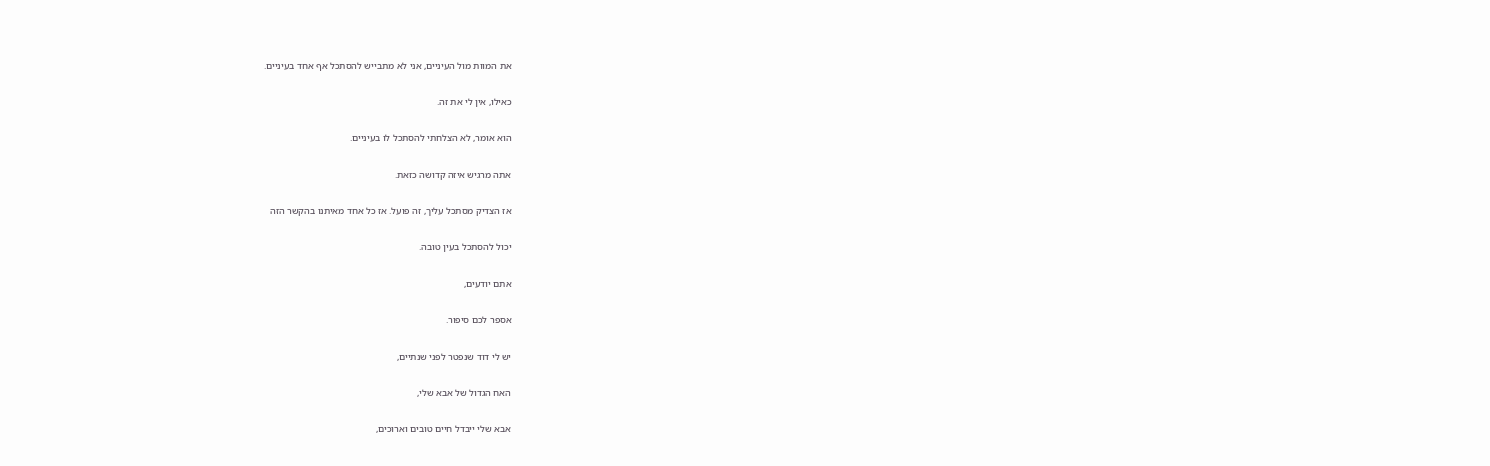את המוות מול העיניים, אני לא מתבייש להסתכל אף אחד בעיניים.

כאילו, אין לי את זה.

הוא אומר, לא הצלחתי להסתכל לו בעיניים.

אתה מרגיש איזה קדושה כזאת.

אז הצדיק מסתכל עליך, זה פועל. אז כל אחד מאיתנו בהקשר הזה

יכול להסתכל בעין טובה.

אתם יודעים,

אספר לכם סיפור.

יש לי דוד שנפטר לפני שנתיים,

האח הגדול של אבא שלי,

אבא שלי ייבדל חיים טובים וארוכים,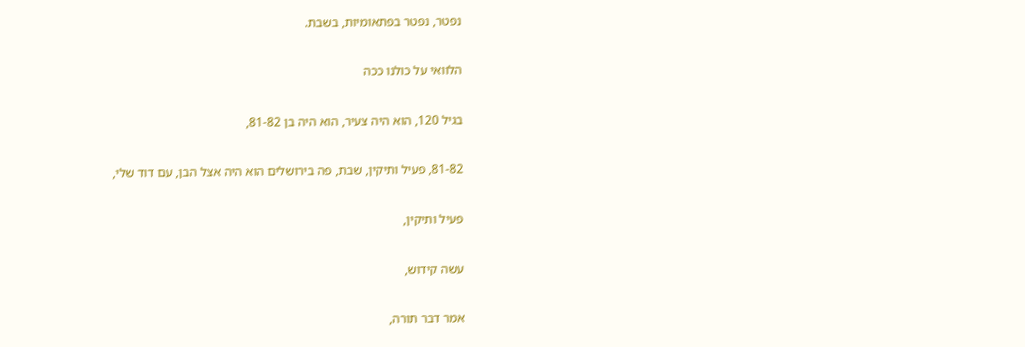נפטר, נפטר בפתאומיות, בשבת.

הלוואי על כולנו ככה

בגיל 120, הוא היה צעיר, הוא היה בן 81-82,

81-82, פעיל ותיקין, שבת, פה בירושלים הוא היה אצל הבן, עם דוד שלי,

פעיל ותיקין,

עשה קידוש,

אמר דבר תורה,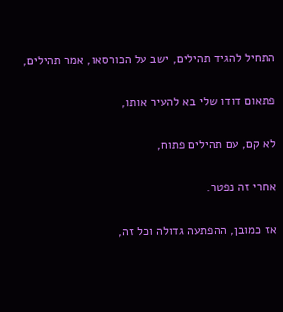התחיל להגיד תהילים, ישב על הכורסאו, אמר תהילים,

פתאום דודו שלי בא להעיר אותו,

לא קם, עם תהילים פתוח,

אחרי זה נפטר.

אז כמובן, ההפתעה גדולה וכל זה,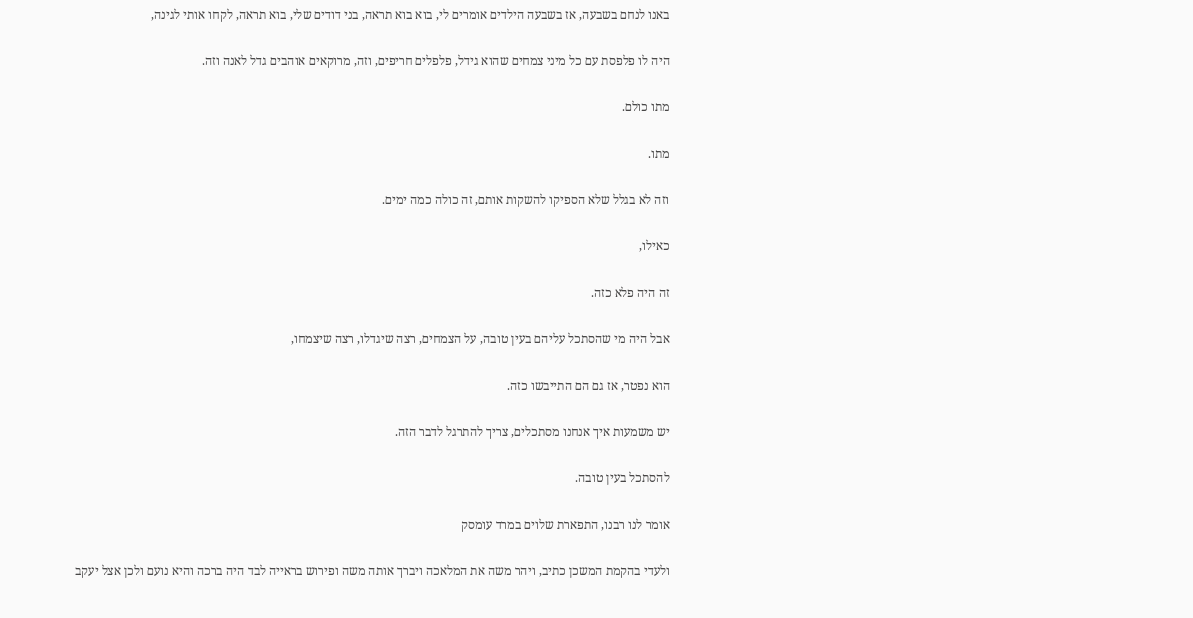באנו לנחם בשבעה, אז בשבעה הילדים אומרים לי, בוא בוא תראה, בני דודים שלי, בוא תראה, לקחו אותי לגינה,

היה לו פלפסת עם כל מיני צמחים שהוא גידל, פלפלים חריפים, וזה, מרוקאים אוהבים גדל לאנה וזה.

מתו כולם.

מתו.

וזה לא בגלל שלא הספיקו להשקות אותם, זה כולה כמה ימים.

כאילו,

זה היה פלא כזה.

אבל היה מי שהסתכל עליהם בעין טובה, על הצמחים, רצה שיגדלו, רצה שיצמחו,

הוא נפטר, אז גם הם התייבשו כזה.

יש משמעות איך אנחנו מסתכלים, צריך להתרגל לדבר הזה.

להסתכל בעין טובה.

אומר לנו רבנו, התפארת שלוים במרד עומסק

ולעדי בהקמת המשכן כתיב, ויהר משה את המלאכה ויברך אותה משה ופירוש בראייה לבד היה ברכה והיא נועם ולכן אצל יעקב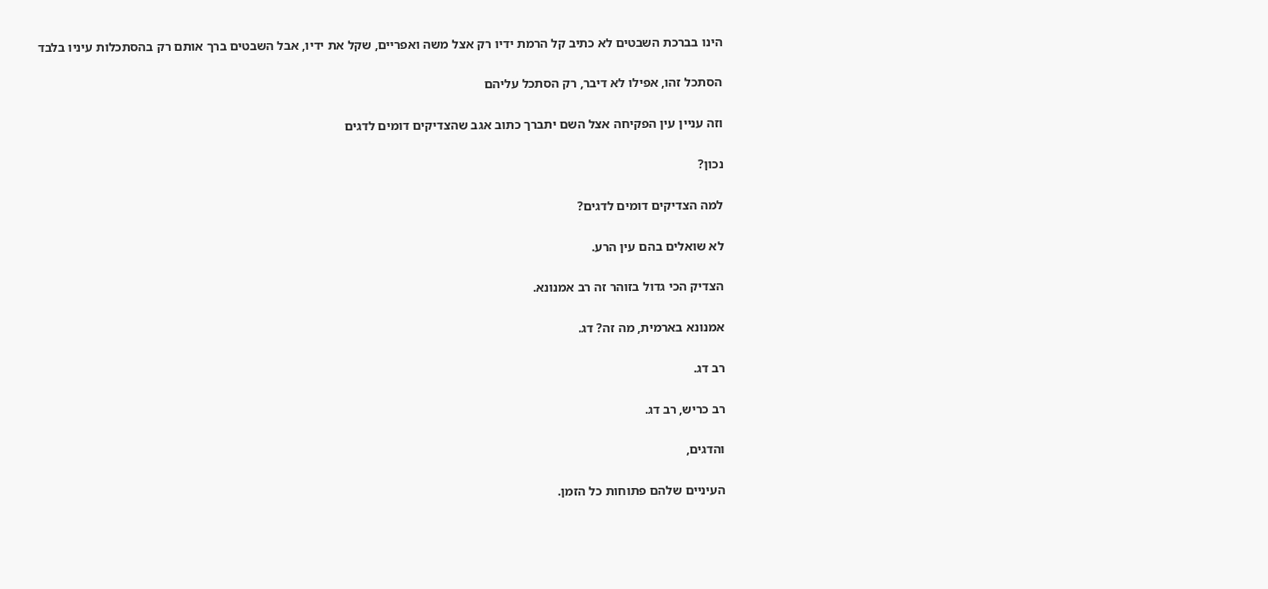הינו בברכת השבטים לא כתיב קל הרמת ידיו רק אצל משה ואפריים, שקל את ידיו, אבל השבטים ברך אותם רק בהסתכלות עיניו בלבד

הסתכל זהו, אפילו לא דיבר, רק הסתכל עליהם

וזה עניין עין הפקיחה אצל השם יתברך כתוב אגב שהצדיקים דומים לדגים

נכון?

למה הצדיקים דומים לדגים?

לא שואלים בהם עין הרע.

הצדיק הכי גדול בזוהר זה רב אמנונא.

אמנונא בארמית, מה זה? דג.

רב דג.

רב כריש, רב דג.

והדגים,

העיניים שלהם פתוחות כל הזמן.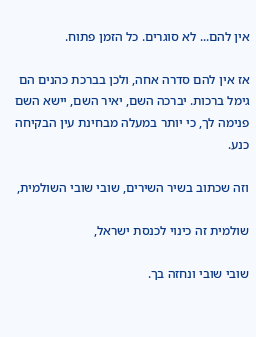אין להם... לא סוגרים. כל הזמן פתוח.

אז אין להם סדרה אחה, ולכן בברכת כהנים הם גימל ברכות. יברכה השם, יאיר השם, יישא השם פנימה לך, כי יותר במעלה מבחינת עין הבקיחה כנע.

וזה שכתוב בשיר השירים, שובי שובי השולמית,

שולמית זה כינוי לכנסת ישראל,

שובי שובי ונחזה בך.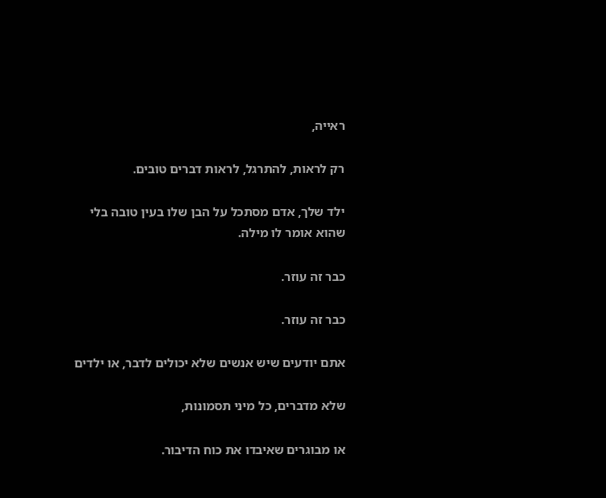ראייה,

רק לראות, להתרגל, לראות דברים טובים.

ילד שלך, אדם מסתכל על הבן שלו בעין טובה בלי שהוא אומר לו מילה.

כבר זה עוזר.

כבר זה עוזר.

אתם יודעים שיש אנשים שלא יכולים לדבר, או ילדים

שלא מדברים, כל מיני תסמונות,

או מבוגרים שאיבדו את כוח הדיבור.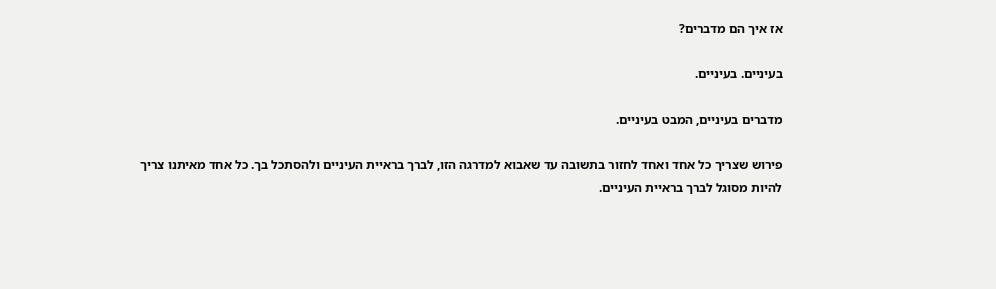אז איך הם מדברים?

בעיניים. בעיניים.

מדברים בעיניים, המבט בעיניים.

פירוש שצריך כל אחד ואחד לחזור בתשובה עד שאבוא למדרגה הזו, לברך בראיית העיניים ולהסתכל בך. כל אחד מאיתנו צריך להיות מסוגל לברך בראיית העיניים.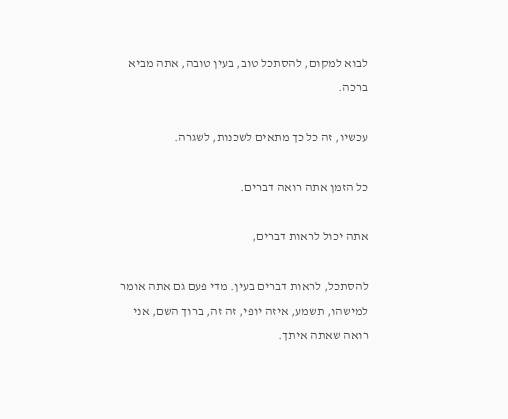לבוא למקום, להסתכל טוב, בעין טובה, אתה מביא ברכה.

עכשיו, זה כל כך מתאים לשכנות, לשגרה.

כל הזמן אתה רואה דברים.

אתה יכול לראות דברים,

להסתכל, לראות דברים בעין. מדי פעם גם אתה אומר למישהו, תשמע, איזה יופי, זה זה, ברוך השם, אני רואה שאתה איתך.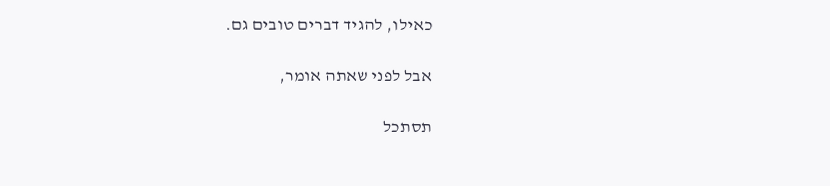כאילו, להגיד דברים טובים גם.

אבל לפני שאתה אומר,

תסתכל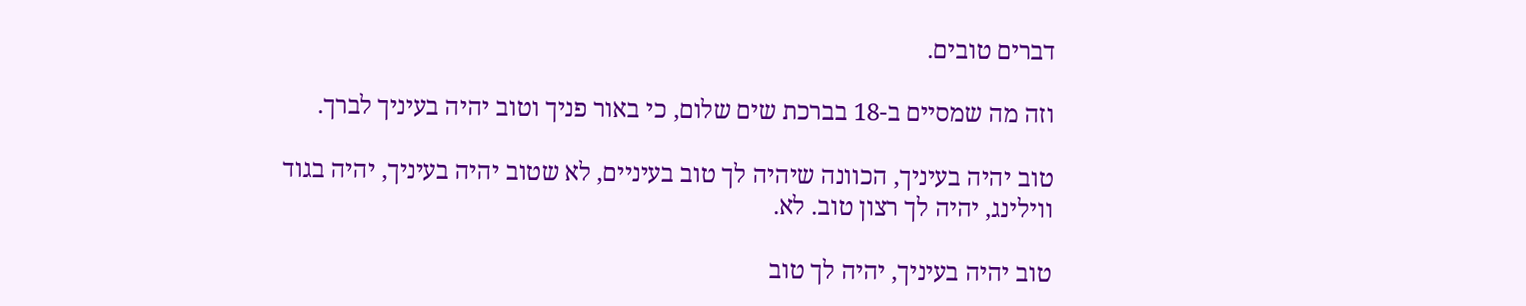דברים טובים.

וזה מה שמסיים ב-18 בברכת שים שלום, כי באור פניך וטוב יהיה בעיניך לברך.

טוב יהיה בעיניך, הכוונה שיהיה לך טוב בעיניים, לא שטוב יהיה בעיניך, יהיה בגוד ווילינג, יהיה לך רצון טוב. לא.

טוב יהיה בעיניך, יהיה לך טוב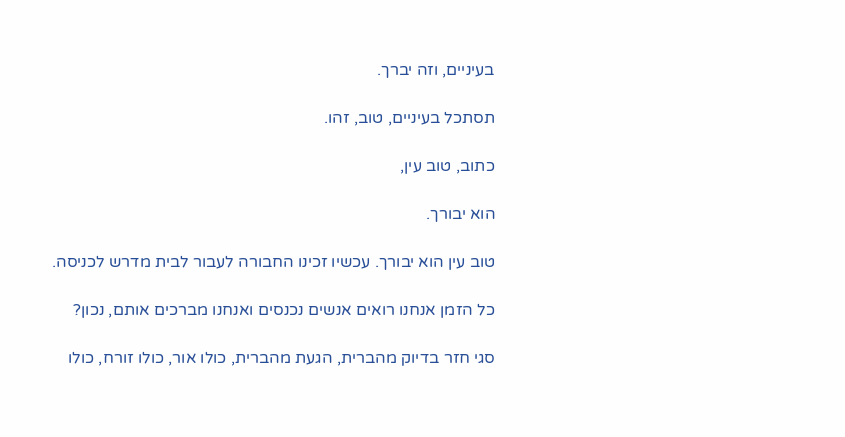בעיניים, וזה יברך.

תסתכל בעיניים, טוב, זהו.

כתוב, טוב עין,

הוא יבורך.

טוב עין הוא יבורך. עכשיו זכינו החבורה לעבור לבית מדרש לכניסה.

כל הזמן אנחנו רואים אנשים נכנסים ואנחנו מברכים אותם, נכון?

סגי חזר בדיוק מהברית, הגעת מהברית, כולו אור, כולו זורח, כולו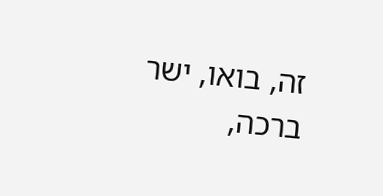זה, בואו, ישר ברכה,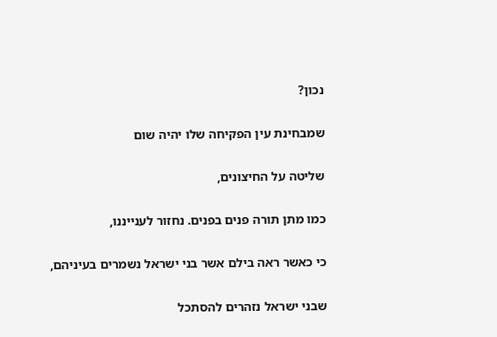נכון?

שמבחינת עין הפקיחה שלו יהיה שום

שליטה על החיצונים,

כמו מתן תורה פנים בפנים. נחזור לענייננו,

כי כאשר ראה בילם אשר בני ישראל נשמרים בעיניהם,

שבני ישראל נזהרים להסתכל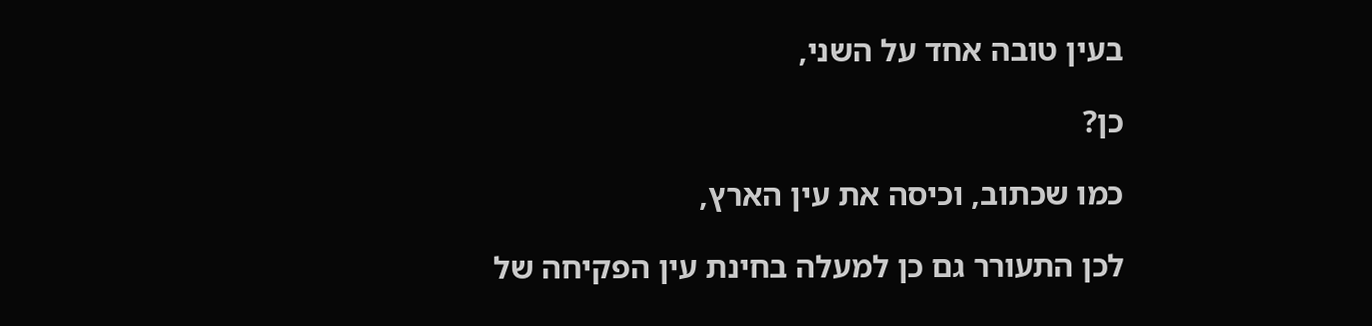בעין טובה אחד על השני,

כן?

כמו שכתוב, וכיסה את עין הארץ,

לכן התעורר גם כן למעלה בחינת עין הפקיחה של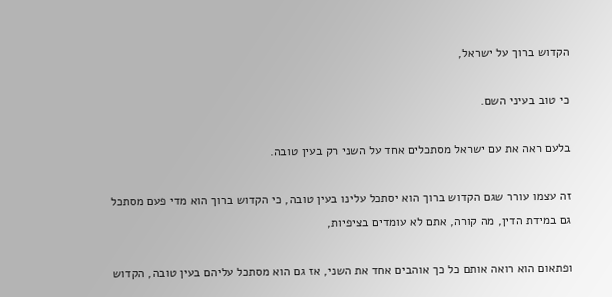הקדוש ברוך על ישראל,

כי טוב בעיני השם.

בלעם ראה את עם ישראל מסתכלים אחד על השני רק בעין טובה.

זה עצמו עורר שגם הקדוש ברוך הוא יסתכל עלינו בעין טובה, כי הקדוש ברוך הוא מדי פעם מסתכל גם במידת הדין, מה קורה, אתם לא עומדים בציפיות,

ופתאום הוא רואה אותם כל כך אוהבים אחד את השני, אז גם הוא מסתכל עליהם בעין טובה, הקדוש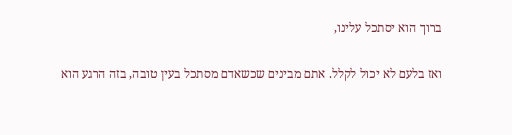ברוך הוא יסתכל עלינו,

ואז בלעם לא יכול לקלל. אתם מבינים שכשאדם מסתכל בעין טובה, בזה הרגע הוא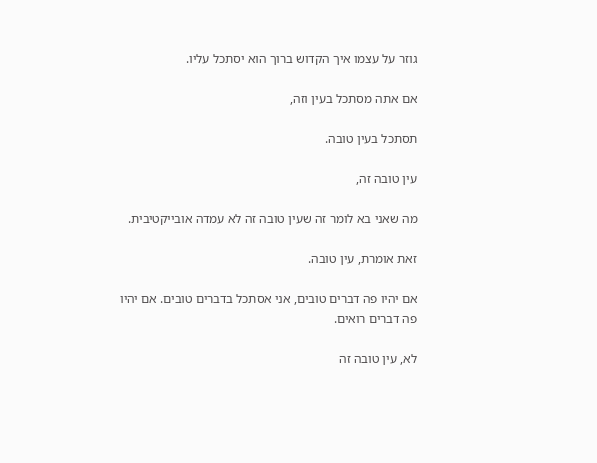גוזר על עצמו איך הקדוש ברוך הוא יסתכל עליו.

אם אתה מסתכל בעין וזה,

תסתכל בעין טובה.

עין טובה זה,

מה שאני בא לומר זה שעין טובה זה לא עמדה אובייקטיבית.

זאת אומרת, עין טובה.

אם יהיו פה דברים טובים, אני אסתכל בדברים טובים. אם יהיו פה דברים רואים.

לא, עין טובה זה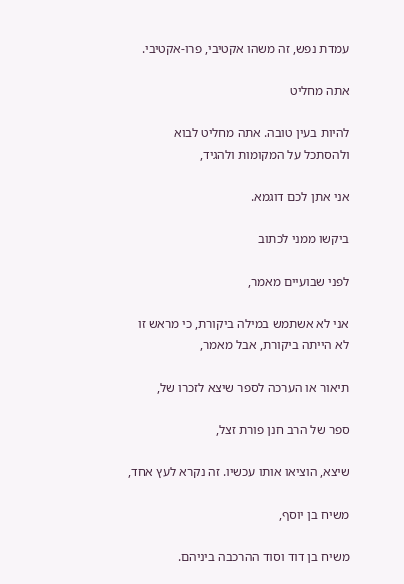עמדת נפש, זה משהו אקטיבי, פרו-אקטיבי.

אתה מחליט

להיות בעין טובה. אתה מחליט לבוא ולהסתכל על המקומות ולהגיד,

אני אתן לכם דוגמא.

ביקשו ממני לכתוב

לפני שבועיים מאמר,

אני לא אשתמש במילה ביקורת, כי מראש זו לא הייתה ביקורת, אבל מאמר,

תיאור או הערכה לספר שיצא לזכרו של,

ספר של הרב חנן פורת זצל,

שיצא, הוציאו אותו עכשיו. זה נקרא לעץ אחד,

משיח בן יוסף,

משיח בן דוד וסוד ההרכבה ביניהם.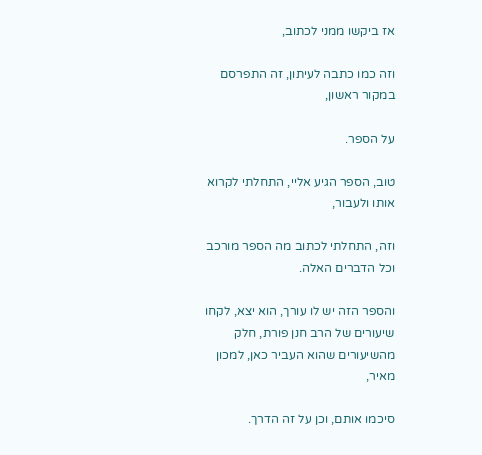אז ביקשו ממני לכתוב,

וזה כמו כתבה לעיתון, זה התפרסם במקור ראשון,

על הספר.

טוב, הספר הגיע אליי, התחלתי לקרוא אותו ולעבור,

וזה, התחלתי לכתוב מה הספר מורכב וכל הדברים האלה.

והספר הזה יש לו עורך, הוא יצא, לקחו שיעורים של הרב חנן פורת, חלק מהשיעורים שהוא העביר כאן, למכון מאיר,

סיכמו אותם, וכן על זה הדרך.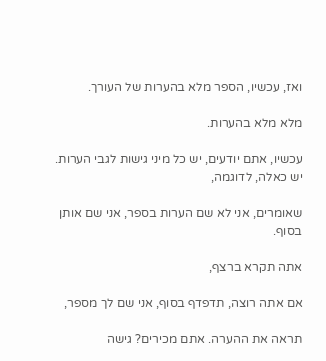ואז, עכשיו, הספר מלא בהערות של העורך.

מלא מלא בהערות.

עכשיו, אתם יודעים, יש כל מיני גישות לגבי הערות. יש כאלה, לדוגמה,

שאומרים, אני לא שם הערות בספר, אני שם אותן בסוף.

אתה תקרא ברצף,

אם אתה רוצה, תדפדף בסוף, אני שם לך מספר,

תראה את ההערה. אתם מכירים? גישה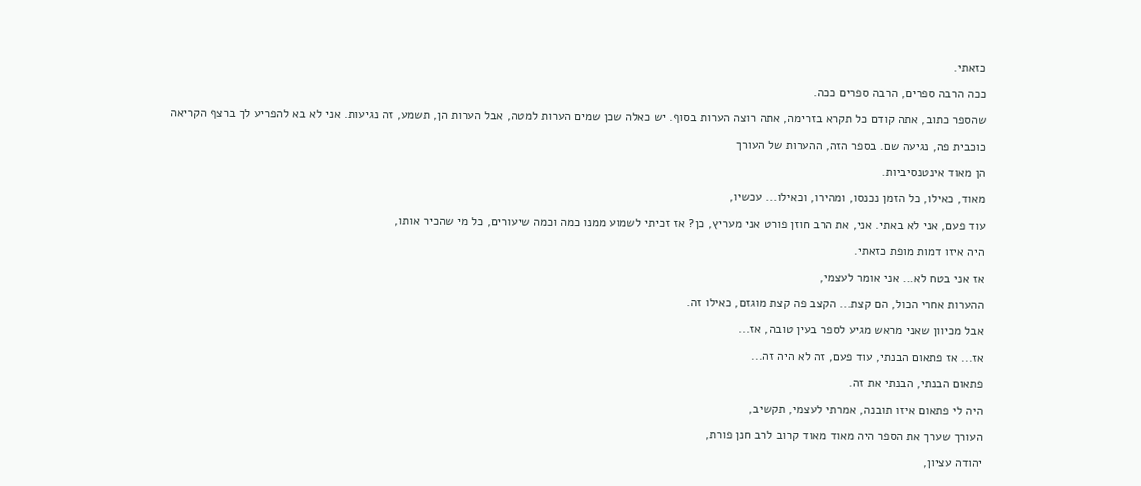כזאתי.

ככה הרבה ספרים, הרבה ספרים ככה.

שהספר כתוב, אתה קודם כל תקרא בזרימה, אתה רוצה הערות בסוף. יש כאלה שכן שמים הערות למטה, אבל הערות הן, תשמע, זה נגיעות. אני לא בא להפריע לך ברצף הקריאה

כוכבית פה, נגיעה שם. בספר הזה, ההערות של העורך

הן מאוד אינטנסיביות.

מאוד, כאילו, כל הזמן נכנסו, ומהירו, וכאילו... עכשיו,

עוד פעם, אני לא באתי. אני, את הרב חוזן פורט אני מעריץ, כן? אז זכיתי לשמוע ממנו כמה וכמה שיעורים, כל מי שהכיר אותו,

היה איזו דמות מופת כזאתי.

אז אני בטח לא... אני אומר לעצמי,

ההערות אחרי הכול, הם קצת... הקצב פה קצת מוגזם, כאילו זה.

אבל מכיוון שאני מראש מגיע לספר בעין טובה, אז...

אז... אז פתאום הבנתי, עוד פעם, זה לא היה זה...

פתאום הבנתי, הבנתי את זה.

היה לי פתאום איזו תובנה, אמרתי לעצמי, תקשיב,

העורך שערך את הספר היה מאוד מאוד קרוב לרב חנן פורת,

יהודה עציון,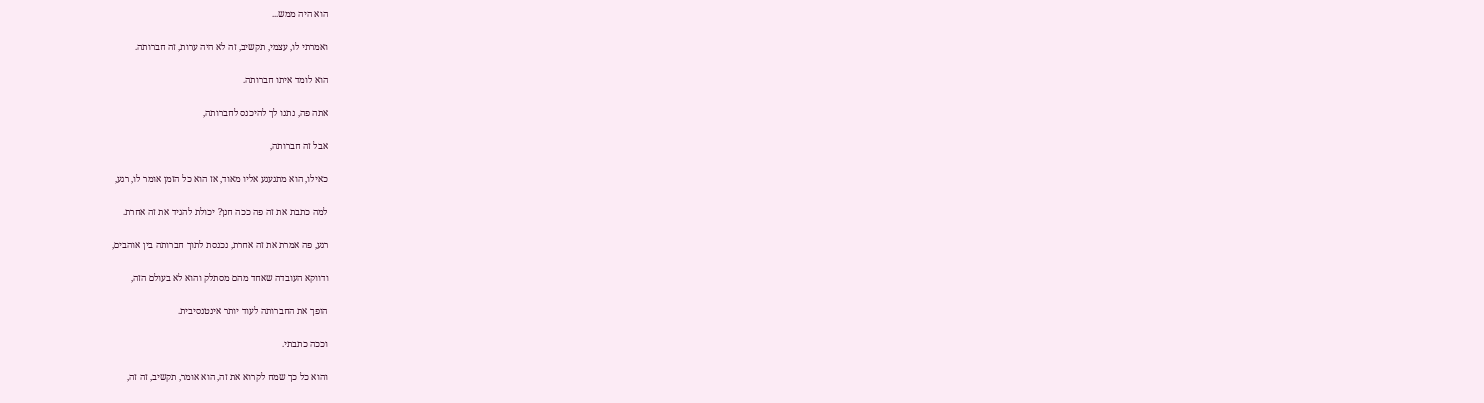הוא היה ממש...

ואמרתי לו, עצמי, תקשיב, זה לא היה ערות, זה חברותה.

הוא לומד איתו חברותה.

אתה פה, נתנו לך להיכנס לחברותה,

אבל זה חברותה,

כאילו, הוא מתגעגע אליו מאוד, אז הוא כל הזמן אומר לו, רגע,

למה כתבת את זה פה ככה חנן? יכולת להגיד את זה אחרת.

רגע, פה אמרת את זה אחרת, נכנסת לתוך חברותה בין אוהבים,

ודווקא העובדה שאחד מהם מסתלק והוא לא בעולם הזה,

הופך את החברותה לעוד יותר אינטנסיבית.

וככה כתבתי.

והוא כל כך שמח לקרוא את זה, הוא אומר, תקשיב, זה זה,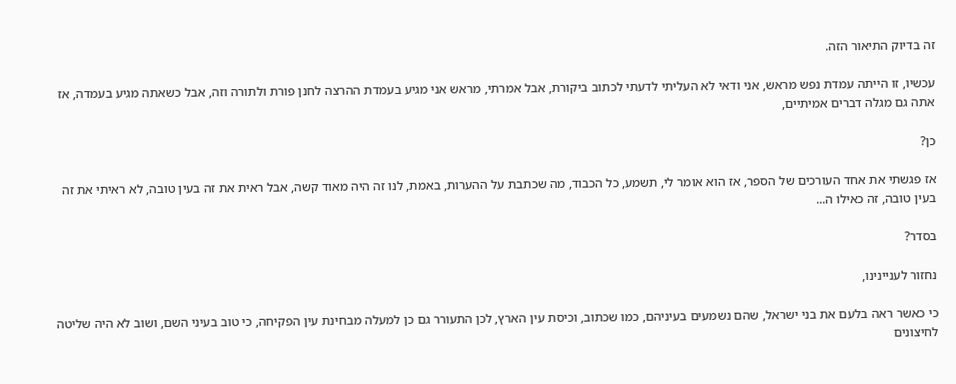זה בדיוק התיאור הזה.

עכשיו, זו הייתה עמדת נפש מראש, אני ודאי לא העליתי לדעתי לכתוב ביקורת, אבל אמרתי, מראש אני מגיע בעמדת ההרצה לחנן פורת ולתורה וזה, אבל כשאתה מגיע בעמדה, אז אתה גם מגלה דברים אמיתיים,

כן?

אז פגשתי את אחד העורכים של הספר, אז הוא אומר לי, תשמע, כל הכבוד, מה שכתבת על ההערות, באמת, לנו זה היה מאוד קשה, אבל ראית את זה בעין טובה, לא ראיתי את זה בעין טובה, זה כאילו ה...

בסדר?

נחזור לעניינינו,

כי כאשר ראה בלעם את בני ישראל, שהם נשמעים בעיניהם, כמו שכתוב, וכיסת עין הארץ, לכן התעורר גם כן למעלה מבחינת עין הפקיחה, כי טוב בעיני השם, ושוב לא היה שליטה לחיצונים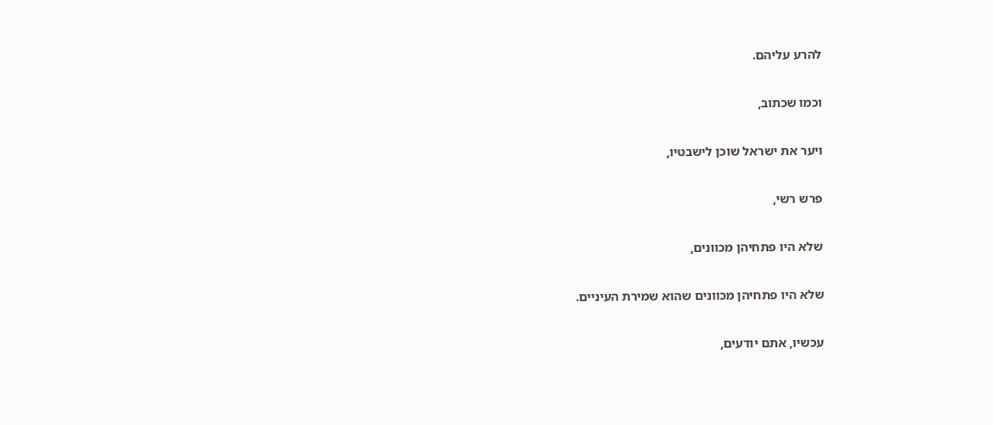להרע עליהם.

וכמו שכתוב,

ויער את ישראל שוכן לישבטיו,

פרש רשי,

שלא היו פתחיהן מכוונים,

שלא היו פתחיהן מכוונים שהוא שמירת העיניים.

עכשיו, אתם יודעים,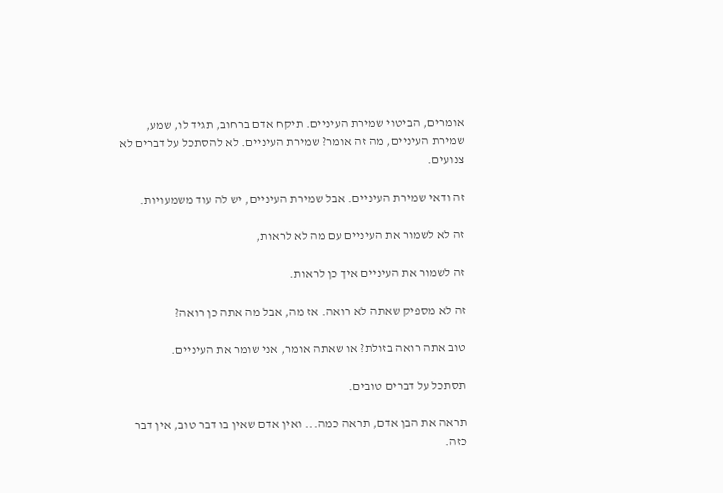אומרים, הביטוי שמירת העיניים. תיקח אדם ברחוב, תגיד לו, שמע, שמירת העיניים, מה זה אומר? שמירת העיניים. לא להסתכל על דברים לא צנועים.

זה ודאי שמירת העיניים. אבל שמירת העיניים, יש לה עוד משמעויות.

זה לא לשמור את העיניים עם מה לא לראות,

זה לשמור את העיניים איך כן לראות.

זה לא מספיק שאתה לא רואה. אז מה, אבל מה אתה כן רואה?

טוב אתה רואה בזולת? או שאתה אומר, אני שומר את העיניים.

תסתכל על דברים טובים.

תראה את הבן אדם, תראה כמה... ואין אדם שאין בו דבר טוב, אין דבר כזה.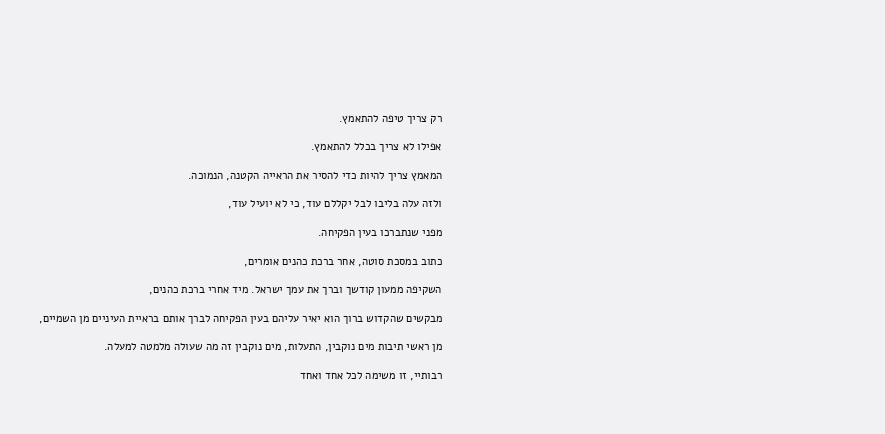רק צריך טיפה להתאמץ.

אפילו לא צריך בכלל להתאמץ.

המאמץ צריך להיות כדי להסיר את הראייה הקטנה, הנמוכה.

ולזה עלה בליבו לבל יקללם עוד, כי לא יועיל עוד,

מפני שנתברכו בעין הפקיחה.

כתוב במסכת סוטה, אחר ברכת כהנים אומרים,

השקיפה ממעון קודשך וברך את עמך ישראל. מיד אחרי ברכת כהנים,

מבקשים שהקדוש ברוך הוא יאיר עליהם בעין הפקיחה לברך אותם בראיית העיניים מן השמיים,

מן ראשי תיבות מים נוקבין, התעלות, מים נוקבין זה מה שעולה מלמטה למעלה.

רבותיי, זו משימה לכל אחד ואחד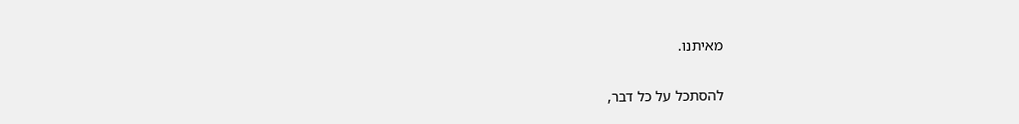מאיתנו.

להסתכל על כל דבר,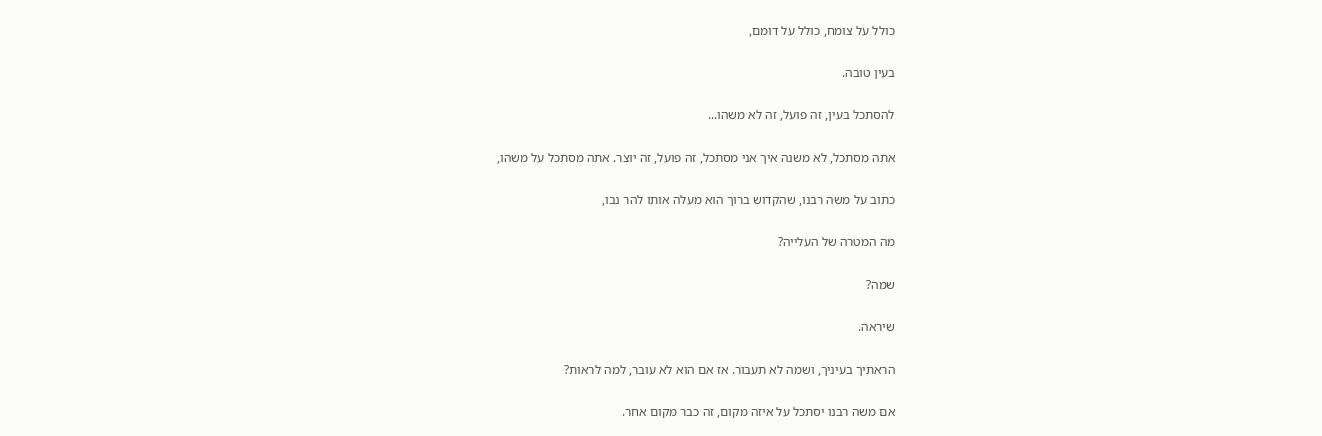כולל על צומח, כולל על דומם,

בעין טובה.

להסתכל בעין, זה פועל, זה לא משהו...

אתה מסתכל, לא משנה איך אני מסתכל, זה פועל, זה יוצר. אתה מסתכל על משהו,

כתוב על משה רבנו, שהקדוש ברוך הוא מעלה אותו להר נבו,

מה המטרה של העלייה?

שמה?

שיראה.

הראתיך בעיניך, ושמה לא תעבור. אז אם הוא לא עובר, למה לראות?

אם משה רבנו יסתכל על איזה מקום, זה כבר מקום אחר.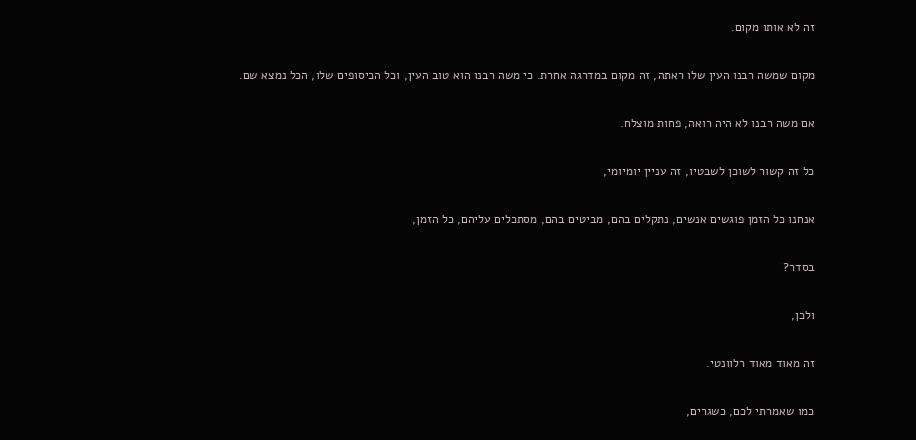זה לא אותו מקום.

מקום שמשה רבנו העין שלו ראתה, זה מקום במדרגה אחרת. כי משה רבנו הוא טוב העין, וכל הכיסופים שלו, הכל נמצא שם.

אם משה רבנו לא היה רואה, פחות מוצלח.

כל זה קשור לשוכן לשבטיו, זה עניין יומיומי,

אנחנו כל הזמן פוגשים אנשים, נתקלים בהם, מביטים בהם, מסתכלים עליהם, כל הזמן,

בסדר?

ולכן,

זה מאוד מאוד רלוונטי.

כמו שאמרתי לכם, כשגרים,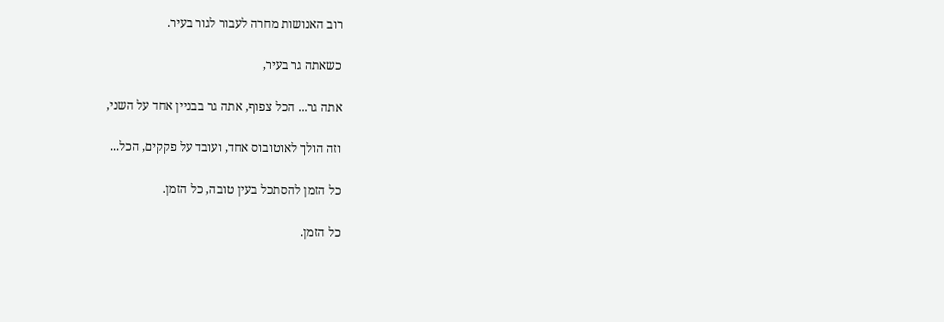רוב האנושות מחרה לעבור לגור בעיר.

כשאתה גר בעיר,

אתה גר... הכל צפוף, אתה גר בבניין אחד על השני,

וזה הולך לאוטובוס אחד, ועובד על פקקים, הכל...

כל הזמן להסתכל בעין טובה, כל הזמן.

כל הזמן.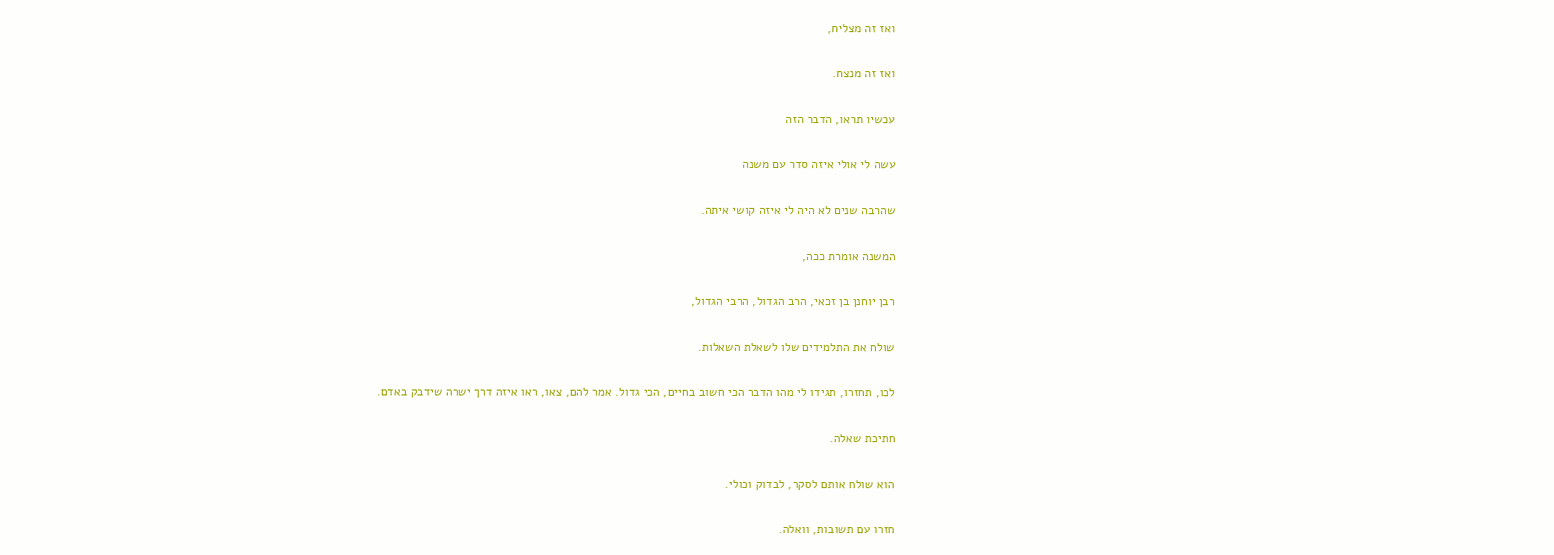ואז זה מצליח,

ואז זה מנצח.

עכשיו תראו, הדבר הזה

עשה לי אולי איזה סדר עם משנה

שהרבה שנים לא היה לי איזה קושי איתה.

המשנה אומרת ככה,

רבן יוחנן בן זכאי, הרב הגדול, הרבי הגדול,

שולח את התלמידים שלו לשאלת השאלות.

לכו, תחזרו, תגידו לי מהו הדבר הכי חשוב בחיים, הכי גדול. אמר להם, צאו, ראו איזה דרך ישרה שידבק באדם.

חתיכת שאלה.

הוא שולח אותם לסקר, לבדוק וכולי.

חזרו עם תשובות, וואלה.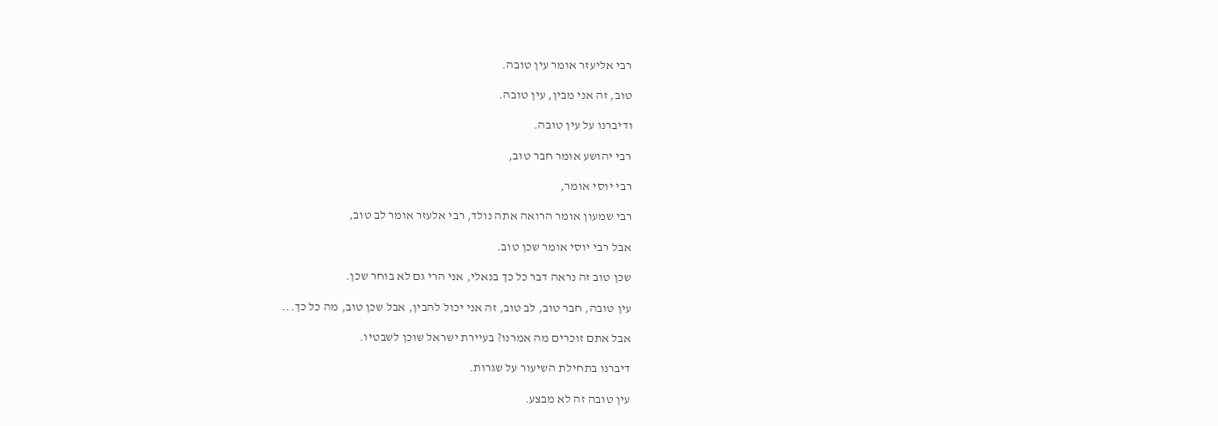רבי אליעזר אומר עין טובה.

טוב, זה אני מבין, עין טובה.

ודיברנו על עין טובה.

רבי יהושע אומר חבר טוב,

רבי יוסי אומר,

רבי שמעון אומר הרואה אתה נולד, רבי אלעזר אומר לב טוב,

אבל רבי יוסי אומר שכן טוב.

שכן טוב זה נראה דבר כל כך בנאלי, אני הרי גם לא בוחר שכן.

עין טובה, חבר טוב, לב טוב, זה אני יכול להבין, אבל שכן טוב, מה כל כך...

אבל אתם זוכרים מה אמרנו? בעיירת ישראל שוכן לשבטיו.

דיברנו בתחילת השיעור על שגרות.

עין טובה זה לא מבצע.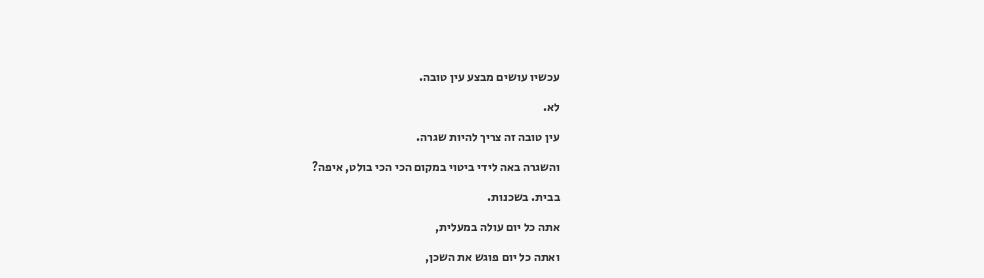עכשיו עושים מבצע עין טובה.

לא.

עין טובה זה צריך להיות שגרה.

והשגרה באה לידי ביטוי במקום הכי הכי בולט, איפה?

בבית. בשכנות.

אתה כל יום עולה במעלית,

ואתה כל יום פוגש את השכן,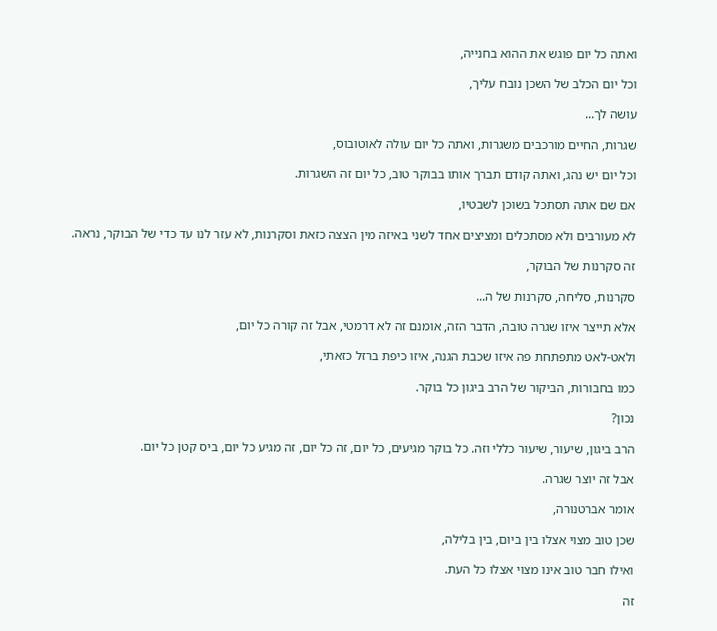ואתה כל יום פוגש את ההוא בחנייה,

וכל יום הכלב של השכן נובח עליך,

עושה לך...

שגרות, החיים מורכבים משגרות, ואתה כל יום עולה לאוטובוס,

וכל יום יש נהג, ואתה קודם תברך אותו בבוקר טוב, כל יום זה השגרות.

אם שם אתה תסתכל בשוכן לשבטיו,

לא מעורבים ולא מסתכלים ומציצים אחד לשני באיזה מין הצצה כזאת וסקרנות, לא עזר לנו עד כדי של הבוקר, נראה.

זה סקרנות של הבוקר,

סקרנות, סליחה, סקרנות של ה...

אלא תייצר איזו שגרה טובה, הדבר הזה, אומנם זה לא דרמטי, אבל זה קורה כל יום,

ולאט-לאט מתפתחת פה איזו שכבת הגנה, איזו כיפת ברזל כזאתי,

כמו בחבורות, הביקור של הרב ביגון כל בוקר.

נכון?

הרב ביגון, שיעור, שיעור כללי וזה. כל בוקר מגיעים, כל יום, זה כל יום, זה מגיע כל יום, ביס קטן כל יום.

אבל זה יוצר שגרה.

אומר אברטנורה,

שכן טוב מצוי אצלו בין ביום, בין בלילה,

ואילו חבר טוב אינו מצוי אצלו כל העת.

זה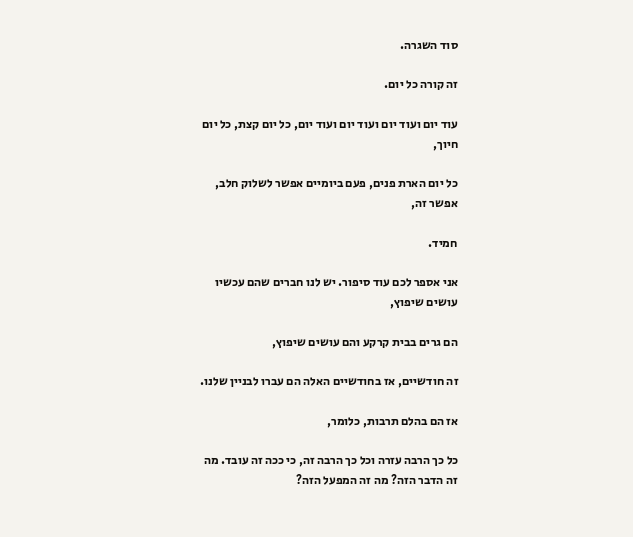סוד השגרה.

זה קורה כל יום.

עוד יום ועוד יום ועוד יום ועוד יום, כל יום קצת, כל יום חיוך,

כל יום הארת פנים, פעם ביומיים אפשר לשלוק חלב, אפשר זה,

חמיד.

אני אספר לכם עוד סיפור. יש לנו חברים שהם עכשיו עושים שיפוץ,

הם גרים בבית קרקע והם עושים שיפוץ,

זה חודשיים, אז בחודשיים האלה הם עברו לבניין שלנו.

אז הם בהלם תרבות, כלומר,

כל כך הרבה עזרה וכל כך הרבה זה, כי ככה זה עובד. מה זה הדבר הזה? מה זה המפעל הזה?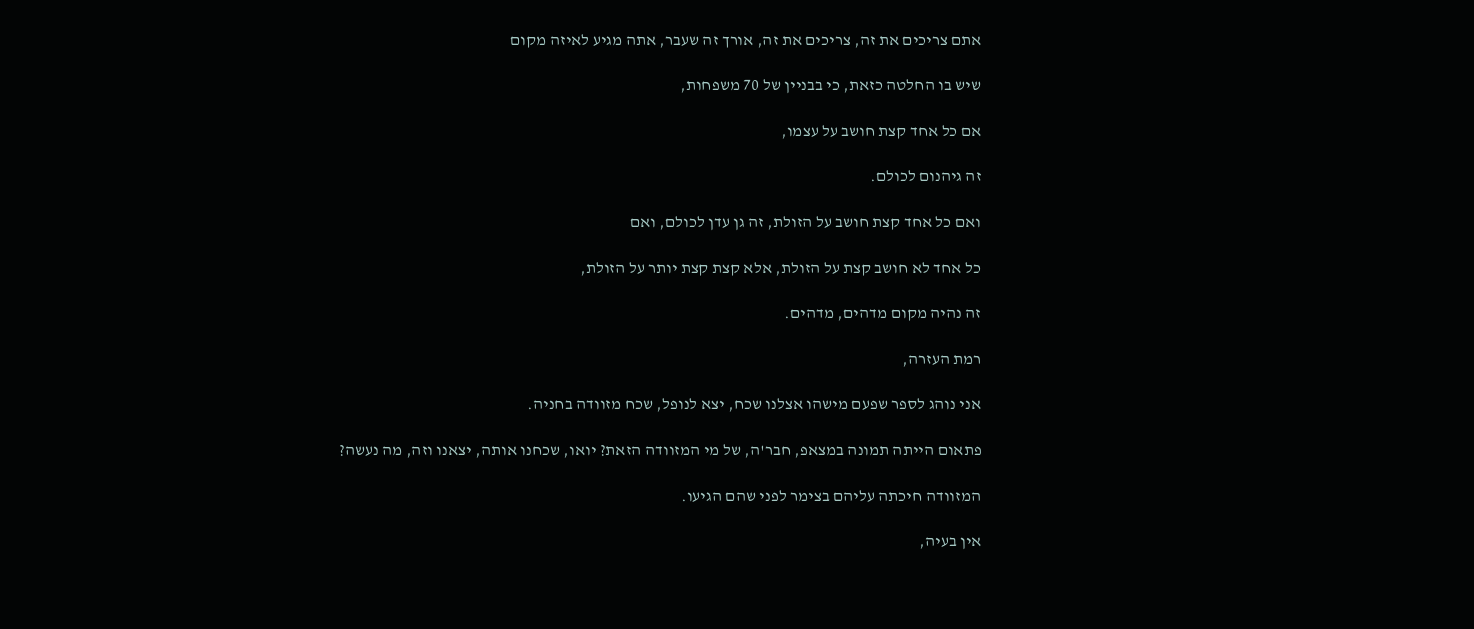אתם צריכים את זה, צריכים את זה, אורך זה שעבר, אתה מגיע לאיזה מקום

שיש בו החלטה כזאת, כי בבניין של 70 משפחות,

אם כל אחד קצת חושב על עצמו,

זה גיהנום לכולם.

ואם כל אחד קצת חושב על הזולת, זה גן עדן לכולם, ואם

כל אחד לא חושב קצת על הזולת, אלא קצת קצת יותר על הזולת,

זה נהיה מקום מדהים, מדהים.

רמת העזרה,

אני נוהג לספר שפעם מישהו אצלנו שכח, יצא לנופל, שכח מזוודה בחניה.

פתאום הייתה תמונה במצאפ, חבר'ה, של מי המזוודה הזאת? יואו, שכחנו אותה, יצאנו וזה, מה נעשה?

המזוודה חיכתה עליהם בצימר לפני שהם הגיעו.

אין בעיה,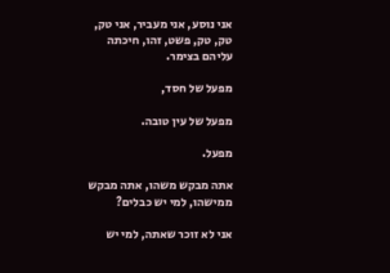אני נוסע, אני מעביר, אני טק, טק, טק, פשט, זהו, חיכתה עליהם בצימר.

מפעל של חסד,

מפעל של עין טובה.

מפעל.

אתה מבקש משהו, אתה מבקש ממישהו, למי יש כבלים?

אני לא זוכר שאתה, למי יש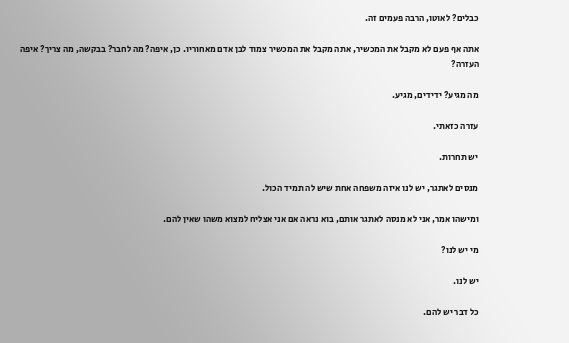כבלים? לאוטו, הרבה פעמים זה.

אתה אף פעם לא מקבל את המכשיר, אתה מקבל את המכשיר צמוד לבן אדם מאחוריו. כן, איפה? מה לחבר? בבקשה, מה צריך? איפה העזרה?

מה מגיע? ידידים, מגיע.

עזרה כזאתי.

יש תחרות.

מנסים לאתגר, יש לנו איזה משפחה אחת שיש לה תמיד הכול.

ומישהו אמר, אני לא מנסה לאתגר אותם, בוא נראה אם אני אצליח למצוא משהו שאין להם.

מי יש לנו?

יש לנו.

כל דבר יש להם.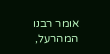אומר רבנו המהרעל,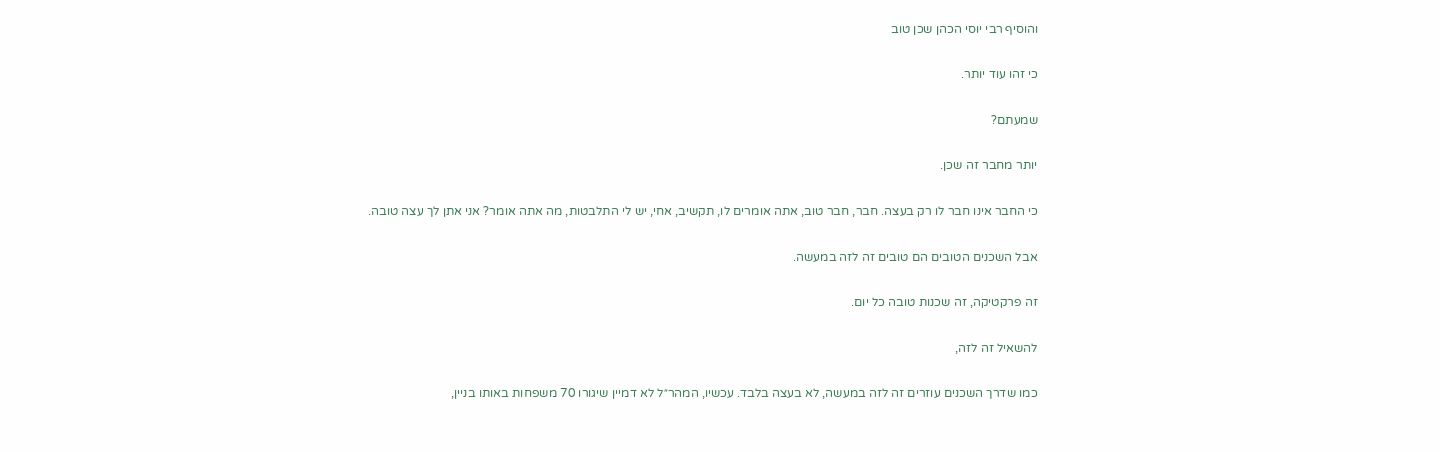והוסיף רבי יוסי הכהן שכן טוב

כי זהו עוד יותר.

שמעתם?

יותר מחבר זה שכן.

כי החבר אינו חבר לו רק בעצה. חבר, חבר טוב, אתה אומרים לו, תקשיב, אחי, יש לי התלבטות, מה אתה אומר? אני אתן לך עצה טובה.

אבל השכנים הטובים הם טובים זה לזה במעשה.

זה פרקטיקה, זה שכנות טובה כל יום.

להשאיל זה לזה,

כמו שדרך השכנים עוזרים זה לזה במעשה, לא בעצה בלבד. עכשיו, המהר״ל לא דמיין שיגורו 70 משפחות באותו בניין,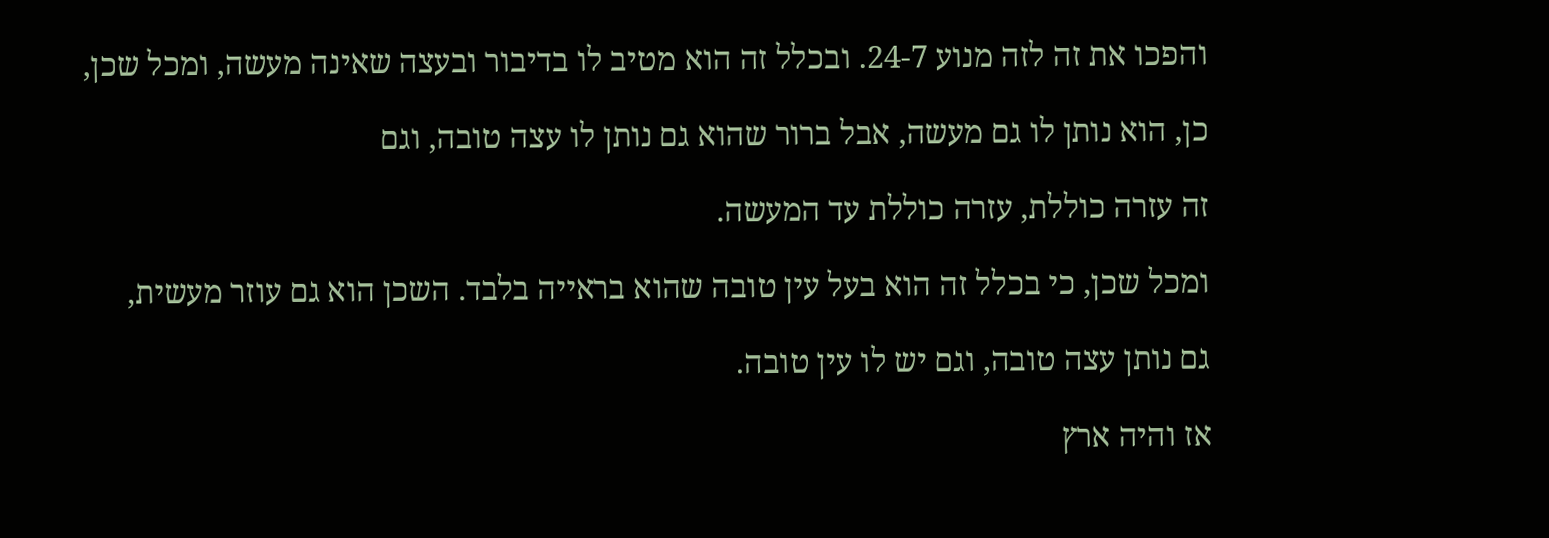והפכו את זה לזה מנוע 24-7. ובכלל זה הוא מטיב לו בדיבור ובעצה שאינה מעשה, ומכל שכן,

כן, הוא נותן לו גם מעשה, אבל ברור שהוא גם נותן לו עצה טובה, וגם

זה עזרה כוללת, עזרה כוללת עד המעשה.

ומכל שכן, כי בכלל זה הוא בעל עין טובה שהוא בראייה בלבד. השכן הוא גם עוזר מעשית,

גם נותן עצה טובה, וגם יש לו עין טובה.

אז והיה ארץ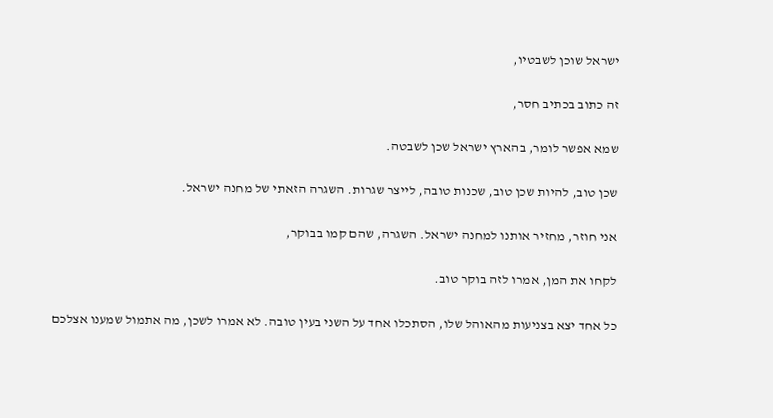ישראל שוכן לשבטיו,

זה כתוב בכתיב חסר,

שמא אפשר לומר, בהארץ ישראל שכן לשבטה.

שכן טוב, להיות שכן טוב, שכנות טובה, לייצר שגרות. השגרה הזאתי של מחנה ישראל.

אני חוזר, מחזיר אותנו למחנה ישראל. השגרה, שהם קמו בבוקר,

לקחו את המן, אמרו לזה בוקר טוב.

כל אחד יצא בצניעות מהאוהל שלו, הסתכלו אחד על השני בעין טובה. לא אמרו לשכן, מה אתמול שמענו אצלכם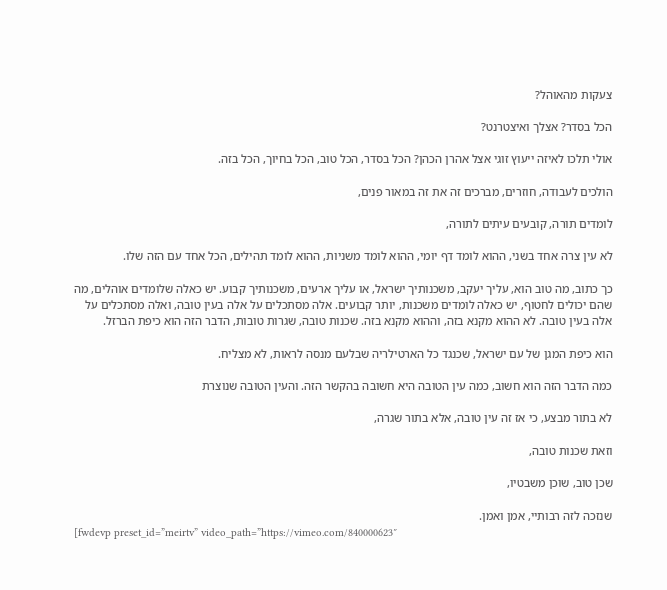צעקות מהאוהל?

הכל בסדר? אצלך ואיצטרנט?

אולי תלכו לאיזה ייעוץ זוגי אצל אהרן הכהן? הכל בסדר, הכל טוב, הכל בחיוך, הכל בזה.

הולכים לעבודה, חוזרים, מברכים זה את זה במאור פנים,

לומדים תורה, קובעים עיתים לתורה,

לא עין צרה אחד בשני, ההוא לומד דף יומי, ההוא לומד משניות, ההוא לומד תהילים, הכל אחד עם הזה שלו.

כך כתוב, מה טוב הוא, עליך יעקב, משכנותיך ישראל, או עליך ארעים, משכנותיך קבוע. יש כאלה שלומדים אוהלים, מה שהם יכולים לחטוף, יש כאלה לומדים משכנות, יותר קבועים. אלה מסתכלים על אלה בעין טובה, ואלה מסתכלים על אלה בעין טובה. לא ההוא מקנא בזה, וההוא מקנא בזה. שכנות טובה, שגרות טובות, הדבר הזה הוא כיפת הברזל.

הוא כיפת המגן של עם ישראל, שכנגד כל הארטילריה שבלעם מנסה לראות, לא מצליח.

כמה הדבר הזה הוא חשוב, כמה עין הטובה היא חשובה בהקשר הזה. והעין הטובה שנוצרת

לא בתור מבצע, כי אז זה עין טובה, אלא בתור שגרה,

וזאת שכנות טובה,

שכן טוב, שוכן משבטיו,

שנזכה לזה רבותיי, אמן ואמן.
[fwdevp preset_id=”meirtv” video_path=”https://vimeo.com/840000623″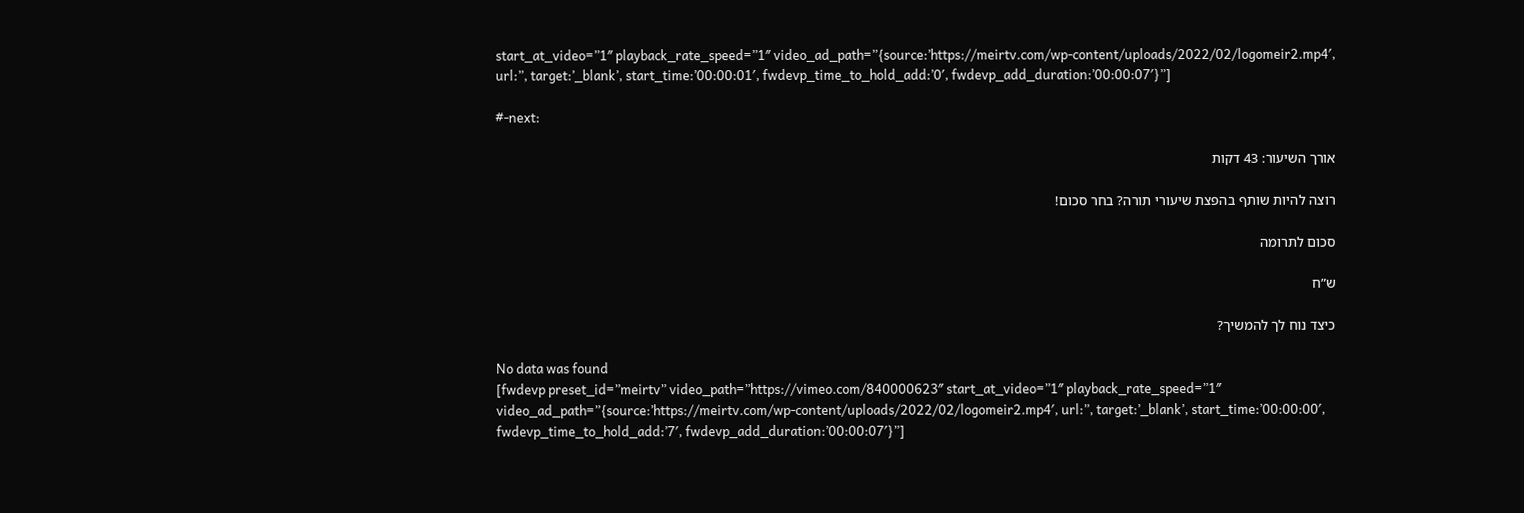start_at_video=”1″ playback_rate_speed=”1″ video_ad_path=”{source:’https://meirtv.com/wp-content/uploads/2022/02/logomeir2.mp4′, url:”, target:’_blank’, start_time:’00:00:01′, fwdevp_time_to_hold_add:’0′, fwdevp_add_duration:’00:00:07′}”]

#-next:

אורך השיעור: 43 דקות

רוצה להיות שותף בהפצת שיעורי תורה? בחר סכום!

סכום לתרומה

ש”ח

כיצד נוח לך להמשיך?

No data was found
[fwdevp preset_id=”meirtv” video_path=”https://vimeo.com/840000623″ start_at_video=”1″ playback_rate_speed=”1″ video_ad_path=”{source:’https://meirtv.com/wp-content/uploads/2022/02/logomeir2.mp4′, url:”, target:’_blank’, start_time:’00:00:00′, fwdevp_time_to_hold_add:’7′, fwdevp_add_duration:’00:00:07′}”]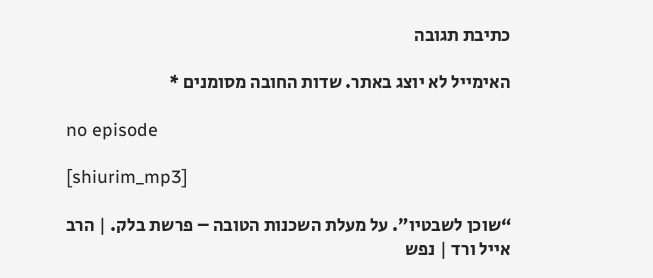כתיבת תגובה

האימייל לא יוצג באתר. שדות החובה מסומנים *

no episode

[shiurim_mp3]

“שוכן לשבטיו”. על מעלת השכנות הטובה – פרשת בלק. | הרב אייל ורד | נפש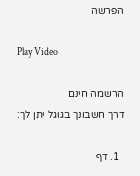הפרשה

Play Video

הרשמה חינם
דרך חשבונך בגוגל יתן לך:

  1. דף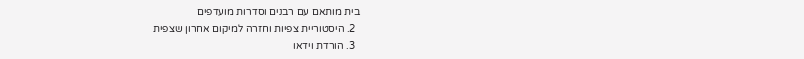בית מותאם עם רבנים וסדרות מועדפים
  2. היסטוריית צפיות וחזרה למיקום אחרון שצפית
  3. הורדת וידאו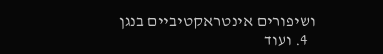ושיפורים אינטראקטיביים בנגן
  4. ועוד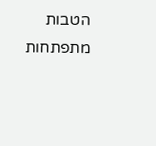הטבות מתפתחות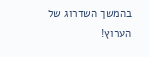בהמשך השדרוג של הערוץ!